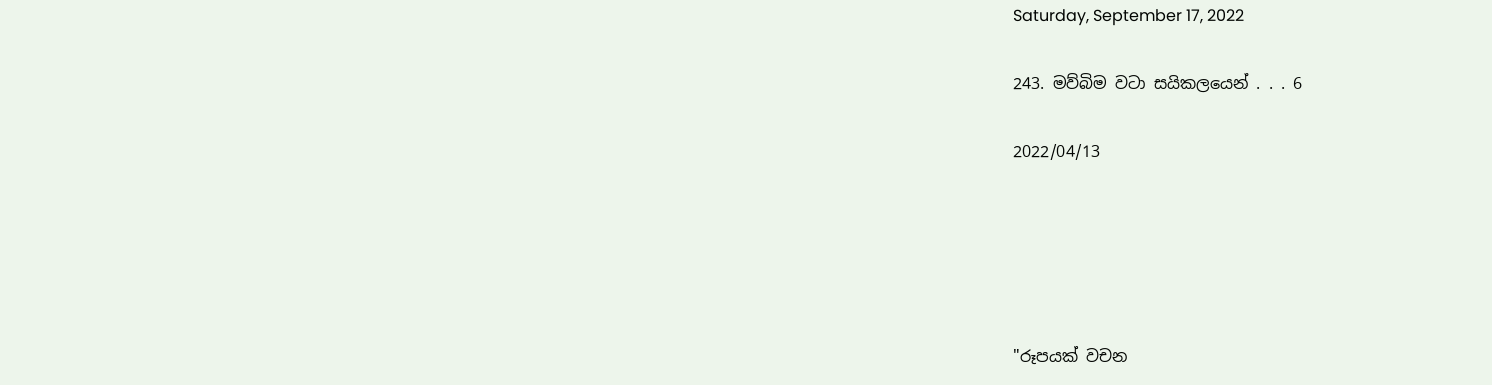Saturday, September 17, 2022

243. මව්බිම වටා සයිකලයෙන් . . . 6

2022/04/13





"රූපයක් වචන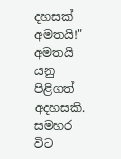දහසක් අමතයි!" අමතයි යනු පිළිගත් අදහසකි. සමහර විට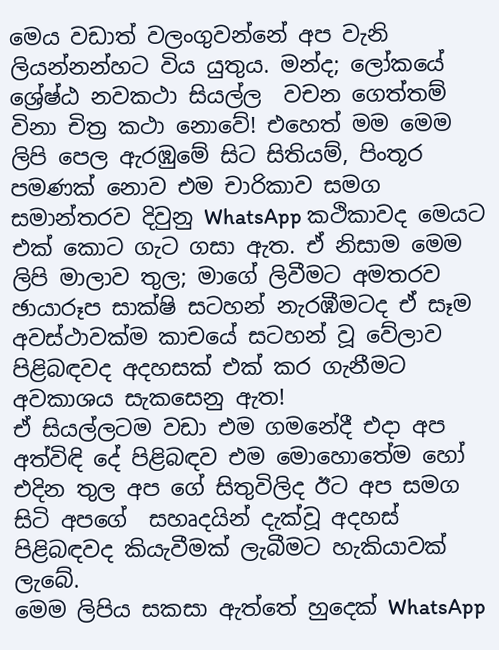මෙය වඩාත් වලංගුවන්නේ අප වැනි ලියන්නන්හට විය යුතුය. මන්ද; ලෝකයේ ශ්‍රේෂ්ඨ නවකථා සියල්ල  වචන ගෙත්තම් විනා චිත්‍ර කථා නොවේ! එහෙත් මම මෙම ලිපි පෙල ඇරඹුමේ සිට සිතියම්, පිංතූර පමණක් නොව එම චාරිකාව සමග සමාන්තරව දිවුනු WhatsApp කථිකාවද මෙයට එක් කොට ගැට ගසා ඇත. ඒ නිසාම මෙම ලිපි මාලාව තුල; මාගේ ලිවීමට අමතරව ඡායාරූප සාක්ෂි සටහන් නැරඹීමටද ඒ සෑම අවස්ථාවක්ම කාචයේ සටහන් වූ වේලාව පිළිබඳවද අදහසක් එක් කර ගැනීමට අවකාශය සැකසෙනු ඇත!
ඒ සියල්ලටම වඩා එම ගමනේදී එදා අප අත්විඳි දේ පිළිබඳව එම මොහොතේම හෝ එදින තුල අප ගේ සිතුවිලිද ඊට අප සමග සිටි අපගේ  සහෘදයින් දැක්වූ අදහස් පිළිබඳවද කියැවීමක් ලැබීමට හැකියාවක් ලැබේ.
මෙම ලිපිය සකසා ඇත්තේ හුදෙක් WhatsApp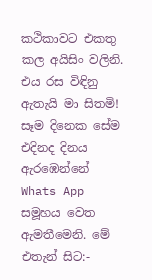කථිකාවට එකතු කල අයිසිං වලිනි. එය රස විඳිනු ඇතැයි මා සිතමි! සෑම දිනෙක සේම එදිනද දිනය ඇරඹෙන්නේ Whats App සමූහය වෙත ඇමතීමෙනි. මේ එතැන් සිට:-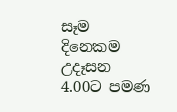සෑම දිනෙකම උදෑසන 4.00ට පමණ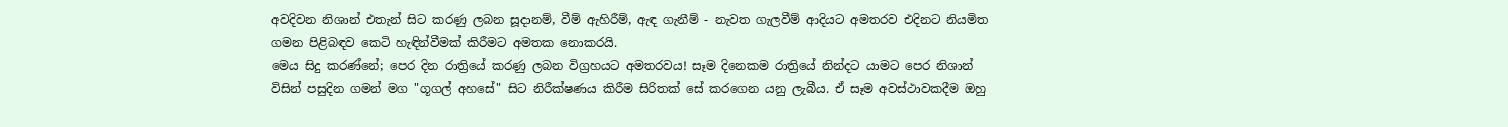අවදිවන නිශාන් එතැන් සිට කරණු ලබන සූදානම්, වීම් ඇහිරීම්, ඇඳ ගැනීම් - නැවත ගැලවීම් ආදියට අමතරව එදිනට නියමිත ගමන පිළිබඳව කෙටි හැඳින්වීමක් කිරීමට අමතක නොකරයි.
මෙය සිදු කරණ්නේ; පෙර දින රාත්‍රියේ කරණු ලබන විග්‍රහයට අමතරවය! සෑම දිනෙකම රාත්‍රියේ නින්දට යාමට පෙර නිශාන් විසින් පසුදින ගමන් මග "ගූගල් අහසේ" සිට නිරීක්ෂණය කිරීම සිරිතක් සේ කරගෙන යනු ලැබීය. ඒ සෑම අවස්ථාවකදීම ඔහු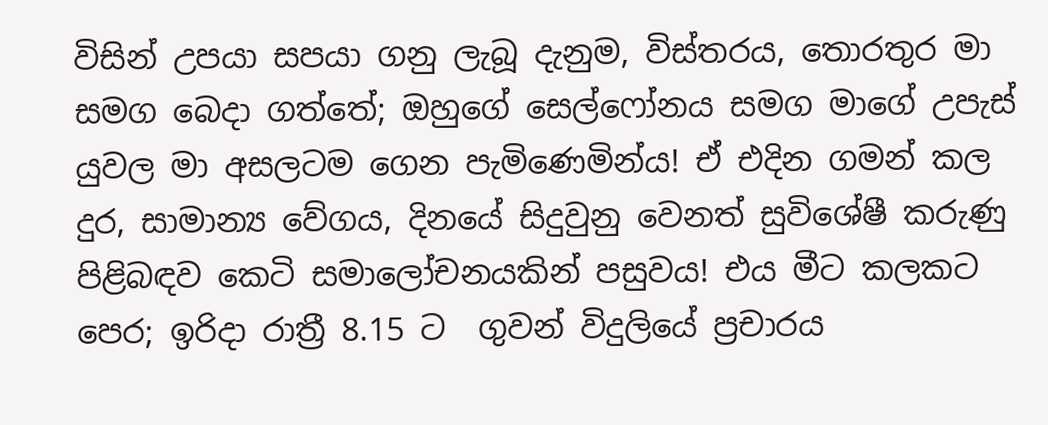විසින් උපයා සපයා ගනු ලැබූ දැනුම, විස්තරය, තොරතුර මා සමග බෙදා ගත්තේ; ඔහුගේ සෙල්ෆෝනය සමග මාගේ උපැස් යුවල මා අසලටම ගෙන පැමිණෙමින්ය! ඒ එදින ගමන් කල දුර, සාමාන්‍ය වේගය, දිනයේ සිදුවුනු වෙනත් සුවිශේෂී කරුණු පිළිබඳව කෙටි සමාලෝචනයකින් පසුවය! එය මීට කලකට පෙර; ඉරිදා රාත්‍රී 8.15 ට  ගුවන් විදුලියේ ප්‍රචාරය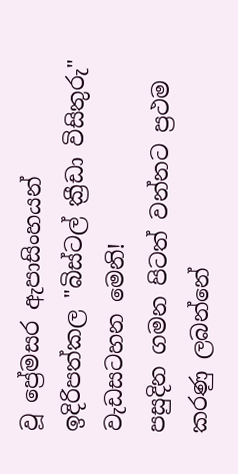වූ ප්‍රේමසර ඇපාසිංහයන් ඉදිරිපත්කල "බිස්ටල් ක්‍රීඩා විසිතුරු" වැඩසටහන මෙනි!
පසුදින ගමන පිටත් වන්නට ප්‍රථම කරණු ලබන්නේ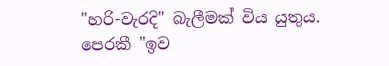"හරි-වැරදි" බැලීමක් විය යුතුය.
පෙරකී "ඉව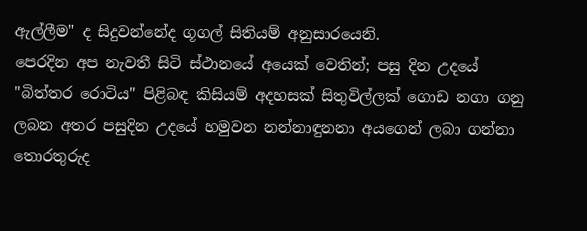ඇල්ලීම" ද සිදුවන්නේද ගූගල් සිතියම් අනුසාරයෙනි.
පෙරදින අප නැවතී සිටි ස්ථානයේ අයෙක් වෙතින්; පසු දින උදයේ "බිත්තර රොටිය" පිළිබඳ කිසියම් අදහසක් සිතුවිල්ලක් ගොඩ නගා ගනු ලබන අතර පසුදින උදයේ හමුවන නන්නාඳුනනා අයගෙන් ලබා ගන්නා තොරතුරුද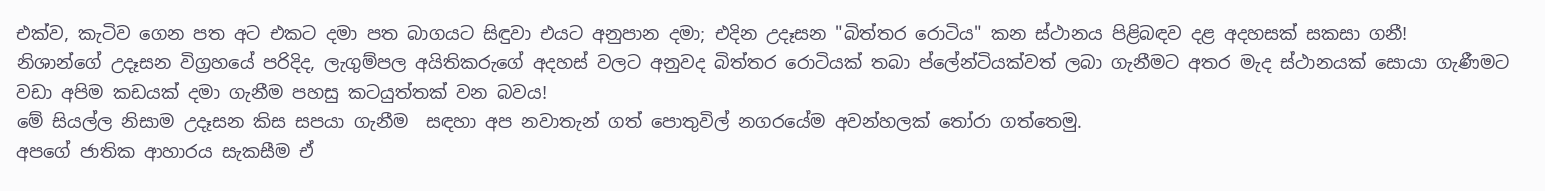එක්ව, කැටිව ගෙන පත අට එකට දමා පත බාගයට සිඳුවා එයට අනුපාන දමා; එදින උදෑසන "බිත්තර රොටිය" කන ස්ථානය පිළිබඳව දළ අදහසක් සකසා ගනී!
නිශාන්ගේ උදෑසන විග්‍රහයේ පරිදිද, ලැගුම්පල අයිතිකරුගේ අදහස් වලට අනුවද බිත්තර රොටියක් තබා ප්ලේන්ටියක්වත් ලබා ගැනීමට අතර මැද ස්ථානයක් සොයා ගැණීමට වඩා අපිම කඩයක් දමා ගැනීම පහසු කටයුත්තක් වන බවය!
මේ සියල්ල නිසාම උදෑසන කිස සපයා ගැනීම  සඳහා අප නවාතැන් ගත් පොතුවිල් නගරයේම අවන්හලක් තෝරා ගත්තෙමු.
අපගේ ජාතික ආහාරය සැකසීම ඒ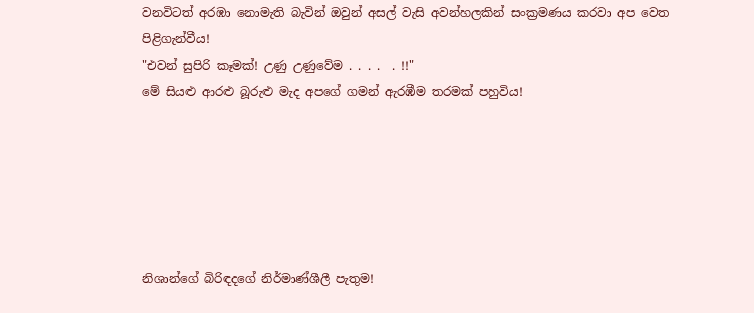වනවිටත් අරඹා නොමැති බැවින් ඔවුන් අසල් වැසි අවන්හලකින් සංක්‍රමණය කරවා අප වෙත පිළිගැන්වීය!
"එවන් සුපිරි කෑමක්! උණු උණුවේම . . . .  . !!"
මේ සියළු ආරළු බූරුළු මැද අපගේ ගමන් ඇරඹීම තරමක් පහුවිය!






නිශාන්ගේ බිරිඳදගේ නිර්මාණ්ශීලී පැතුම!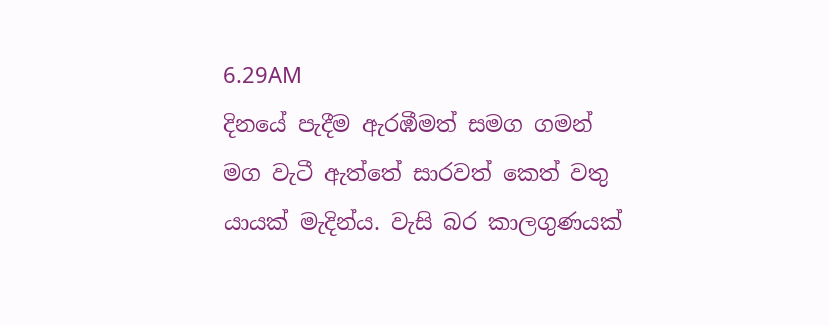6.29AM
දිනයේ පැදීම ඇරඹීමත් සමග ගමන් මග වැටී ඇත්තේ සාරවත් කෙත් වතු යායක් මැදින්ය. වැසි බර කාලගුණයක්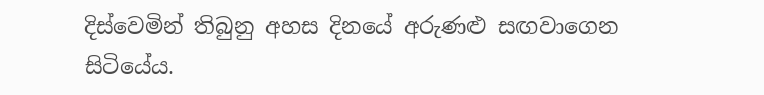දිස්වෙමින් තිබුනු අහස දිනයේ අරුණළු සඟවාගෙන සිටියේය.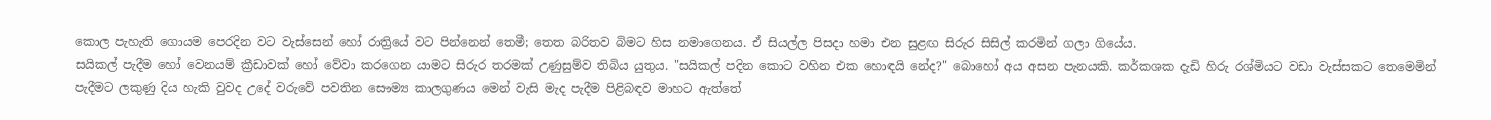කොල පැහැති ගොයම පෙරදින වට වැස්සෙන් හෝ රාත්‍රියේ වට පින්නෙන් තෙමී; තෙත බරිතව බිමට හිස නමාගෙනය. ඒ සියල්ල පිසදා හමා එන සුළඟ සිරුර සිසිල් කරමින් ගලා ගියේය.
සයිකල් පැදීම හෝ වෙනයම් ක්‍රීඩාවක් හෝ වේවා කරගෙන යාමට සිරුර තරමක් උණුසුම්ව තිබිය යුතුය. "සයිකල් පදින කොට වහින එක හොඳයි නේද?" බොහෝ අය අසන පැනයකි. කර්කශක දැඩි හිරු රශ්මියට වඩා වැස්සකට තෙමෙමින් පැදීමට ලකුණු දිය හැකි වුවද උදේ වරුවේ පවතින සෞම්‍ය කාලගුණය මෙන් වැසි මැද පැදීම පිළිබඳව මාහට ඇත්තේ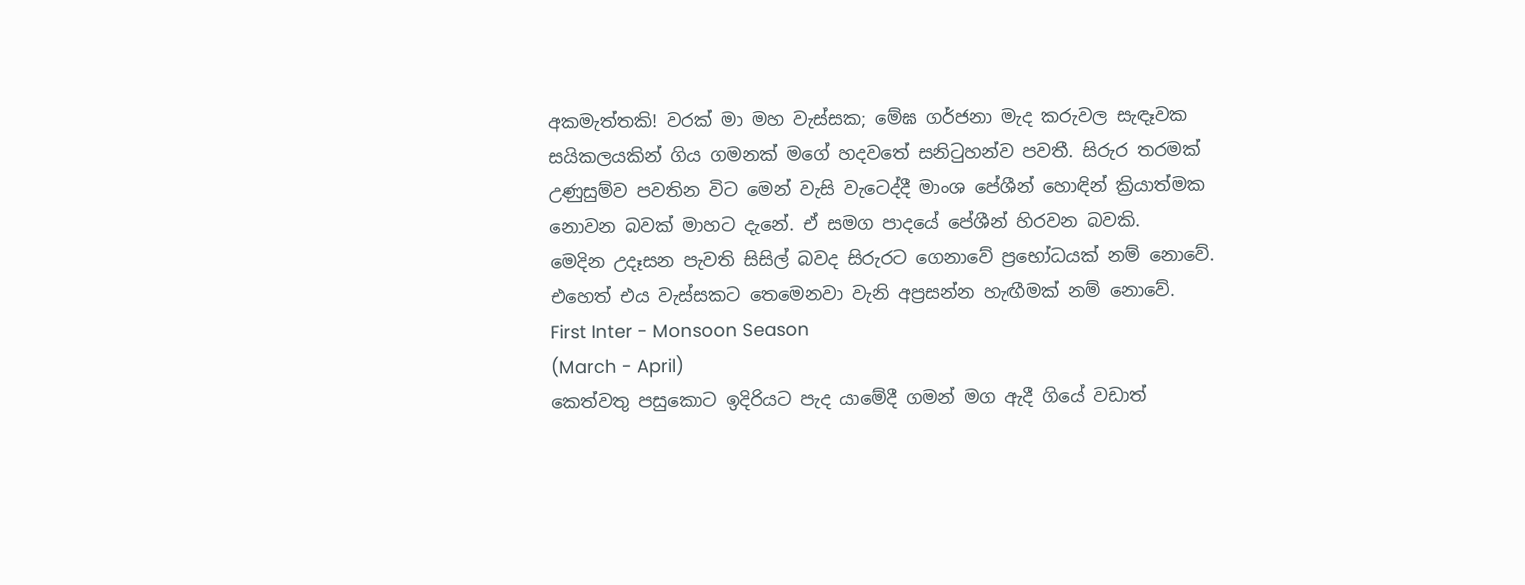අකමැත්තකි! වරක් මා මහ වැස්සක; මේඝ ගර්ජනා මැද කරුවල සැඳෑවක සයිකලයකින් ගිය ගමනක් මගේ හදවතේ සනිටුහන්ව පවතී. සිරුර තරමක් උණුසුම්ව පවතින විට මෙන් වැසි වැටෙද්දී මාංශ පේශීන් හොඳින් ක්‍රියාත්මක නොවන බවක් මාහට දැනේ. ඒ සමග පාදයේ පේශීන් හිරවන බවකි.
මෙදින උදෑසන පැවති සිසිල් බවද සිරුරට ගෙනාවේ ප්‍රභෝධයක් නම් නොවේ. එහෙත් එය වැස්සකට තෙමෙනවා වැනි අප්‍රසන්න හැඟීමක් නම් නොවේ.
First Inter - Monsoon Season
(March - April)
කෙත්වතු පසුකොට ඉදිරියට පැද යාමේදී ගමන් මග ඇදී ගියේ වඩාත්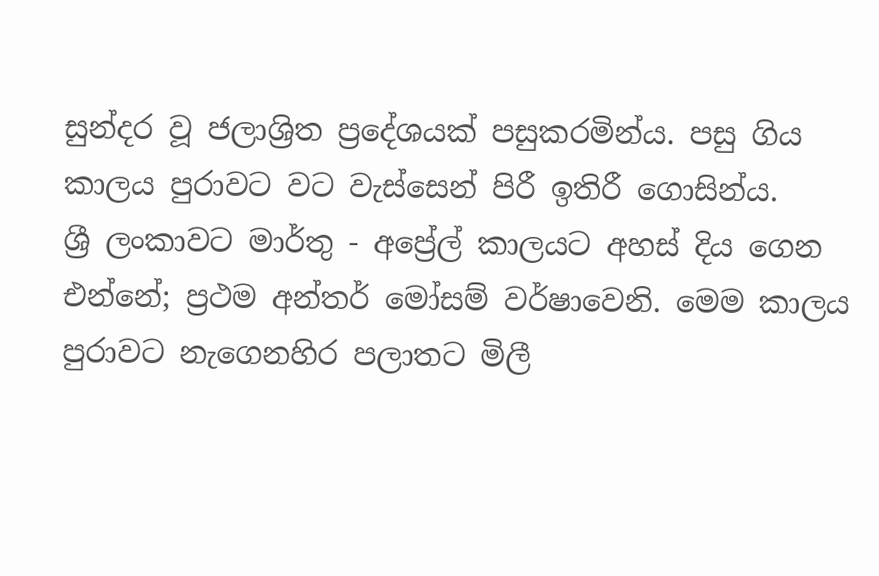සුන්දර වූ ජලාශ්‍රිත ප්‍රදේශයක් පසුකරමින්ය. පසු ගිය කාලය පුරාවට වට වැස්සෙන් පිරී ඉතිරී ගොසින්ය.
ශ්‍රී ලංකාවට මාර්තු - අප්‍රේල් කාලයට අහස් දිය ගෙන එන්නේ; ප්‍රථම අන්තර් මෝසම් වර්ෂාවෙනි. මෙම කාලය පුරාවට නැගෙනහිර පලාතට මිලී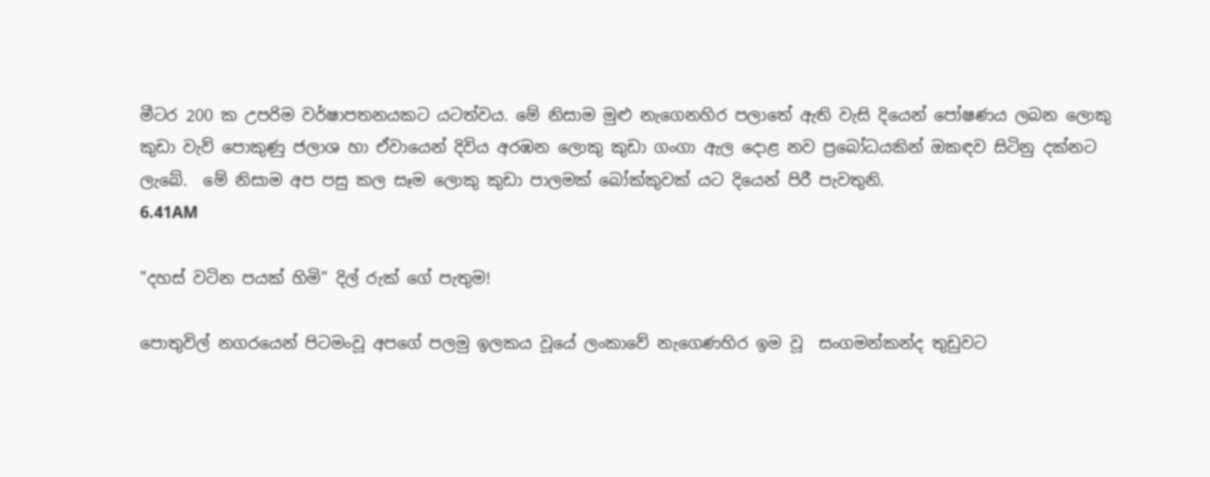මීටර 200 ක උපරිම වර්ෂාපතනයකට යටත්වය. මේ නිසාම මුළු නැගෙනහිර පලාතේ ඇති වැසි දියෙන් පෝෂණය ලබන ලොකු කුඩා වැව් පොකුණු ජලාශ හා ඒවායෙන් දිවිය අරඹන ලොකු කුඩා ගංගා ඇල දොළ නව ප්‍රබෝධයකින් ඔකඳව සිටිනු දක්නට ලැබේ.  මේ නිසාම අප පසු කල සෑම ලොකු කුඩා පාලමක් බෝක්කුවක් යට දියෙන් පිරී පැවතුනි.
6.41AM

"දහස් වටින පයක් හිමි" දිල් රුක් ගේ පැතුම!

පොතුවිල් නගරයෙන් පිටමංවූ අපගේ පලමු ඉලකය වූයේ ලංකාවේ නැගෙණහිර ඉම වූ  සංගමන්කන්ද තුඩුවට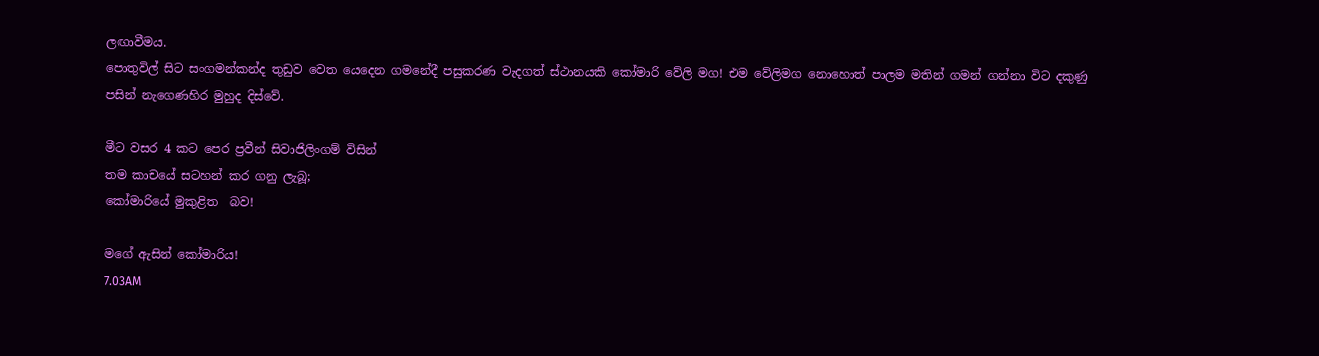ලඟාවීමය.
පොතුවිල් සිට සංගමන්කන්ද තුඩුව වෙත යෙදෙන ගමනේදී පසුකරණ වැදගත් ස්ථානයකි කෝමාරි වේලි මග! එම වේලිමග නොහොත් පාලම මතින් ගමන් ගන්නා විට දකුණු පසින් නැගෙණහිර මුහුද දිස්වේ.

මීට වසර 4 කට පෙර ප්‍රවීන් සිවාජිලිංගම් විසින්
තම කාචයේ සටහන් කර ගනු ලැබූ;
කෝමාරියේ මුකුළිත  බව!

මගේ ඇසින් කෝමාරිය!
7.03AM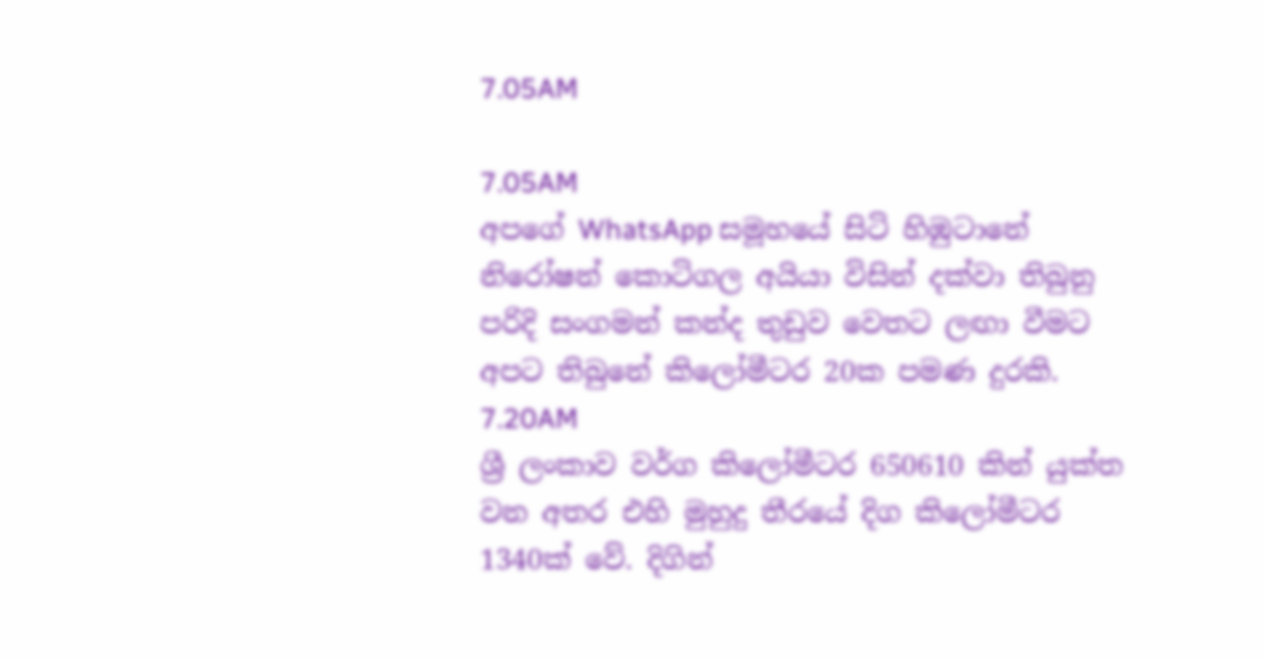7.05AM

7.05AM
අපගේ WhatsApp සමූහයේ සිටි හිඹුටානේ නිරෝෂන් කොටිගල අයියා විසින් දක්වා තිබුනු පරිදි සංගමන් කන්ද තුඩුව වෙතට ලඟා වීමට අපට තිබුනේ කිලෝමීටර 20ක පමණ දුරකි.
7.20AM
ශ්‍රී ලංකාව වර්ග කිලෝමීටර 650610 කින් යුක්ත වන අතර එහි මුහුදු තීරයේ දිග කිලෝමීටර 1340ක් වේ. දිගින්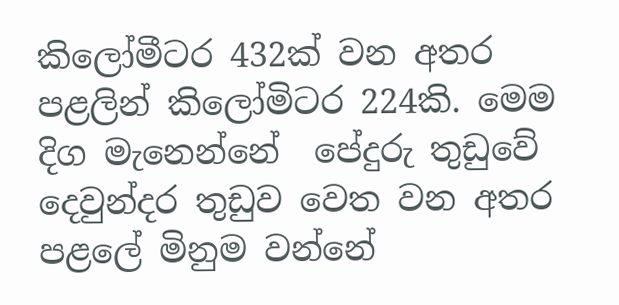කිලෝමීටර 432ක් වන අතර පළලින් කිලෝමිටර 224කි. මෙම දිග මැනෙන්නේ  පේදුරු තුඩුවේ දෙවුන්දර තුඩුව වෙත වන අතර පළලේ මිනුම වන්නේ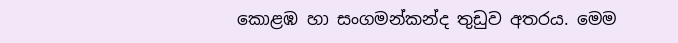කොළඹ හා සංගමන්කන්ද තුඩුව අතරය. මෙම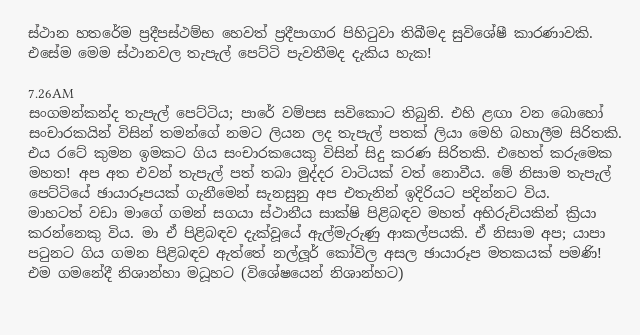ස්ථාන හතරේම ප්‍රදීපස්ථම්භ හෙවත් ප්‍රදීපාගාර පිහිටුවා තිබීමද සුවිශේෂී කාරණාවකි. එසේම මෙම ස්ථානවල තැපැල් පෙට්ටි පැවතීමද දැකිය හැක!

7.26AM
සංගමන්කන්ද තැපැල් පෙට්ටිය; පාරේ වම්පස සවිකොට තිබුනි. එහි ළඟා වන බොහෝ සංචාරකයින් විසින් තමන්ගේ නමට ලියන ලද තැපැල් පතක් ලියා මෙහි බහාලීම සිරිතකි. එය රටේ කුමන ඉමකට ගිය සංචාරකයෙකු විසින් සිදු කරණ සිරිතකි. එහෙත් කරුමෙක මහත! අප අත එවන් තැපැල් පත් තබා මුද්දර වාටියක් වත් නොවීය. මේ නිසාම තැපැල් පෙට්ටියේ ඡායාරූපයක් ගැනීමෙන් සැනසුනු අප එතැනින් ඉදිරියට පදින්නට විය.
මාහටත් වඩා මාගේ ගමන් සගයා ස්ථානීය සාක්ෂි පිළිබඳව මහත් අභිරුචියකින් ක්‍රියා කරන්නෙකු විය. මා ඒ පිළිබඳව දැක්වූයේ ඇල්මැරුණු ආකල්පයකි. ඒ නිසාම අප; යාපා පටුනට ගිය ගමන පිළිබඳව ඇත්තේ නල්ලූර් කෝවිල අසල ඡායාරූප මතකයක් පමණි! එම ගමනේදී නිශාන්හා මධූහට (විශේෂයෙන් නිශාන්හට)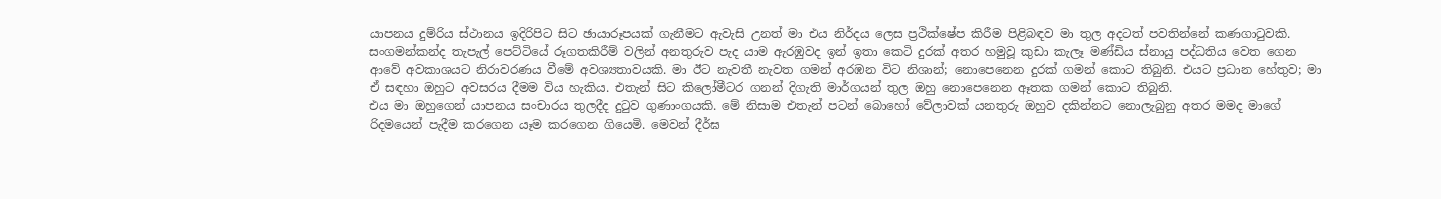යාපනය දුම්රිය ස්ථානය ඉදිරිපිට සිට ඡායාරූපයක් ගැනීමට ඇවැසි උනත් මා එය නිර්දය ලෙස ප්‍රථික්ෂේප කිරීම පිළිබඳව මා තුල අදටත් පවතින්නේ කණගාටුවකි.
සංගමන්කන්ද තැපැල් පෙට්ටියේ රූගතකිරීම් වලින් අනතුරුව පැද යාම ඇරඹුවද ඉන් ඉතා කෙටි දුරක් අතර හමුවූ කුඩා කැලෑ මණ්ඩිය ස්නායු පද්ධතිය වෙත ගෙන ආවේ අවකාශයට නිරාවරණය වීමේ අවශ්‍යතාවයකි. මා ඊට නැවතී නැවත ගමන් අරඹන විට නිශාන්; නොපෙනෙන දුරක් ගමන් කොට තිබුනි. එයට ප්‍රධාන හේතුව; මා ඒ සඳහා ඔහුට අවසරය දීමම විය හැකිය. එතැන් සිට කිලෝමීටර ගනන් දිගැති මාර්ගයන් තුල ඔහු නොපෙනෙන ඈතක ගමන් කොට තිබුනි.
එය මා ඔහුගෙන් යාපනය සංචාරය තුලදීද දුටුව ගුණාංගයකි. මේ නිසාම එතැන් පටන් බොහෝ වේලාවක් යනතුරු ඔහුව දකින්නට නොලැබුනු අතර මමද මාගේ රිදමයෙන් පැදීම කරගෙන යෑම කරගෙන ගියෙමි. මෙවන් දීර්ඝ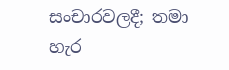සංචාරවලදී; තමා හැර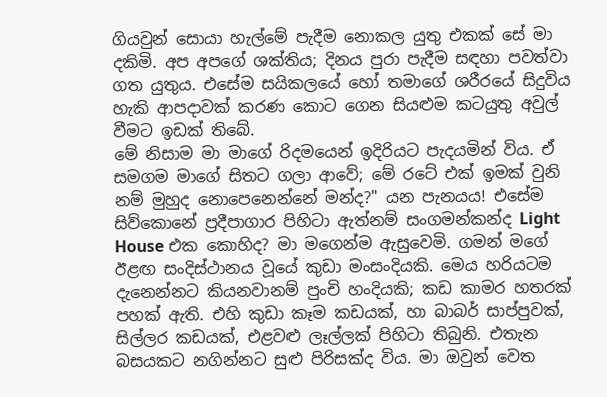ගියවුන් සොයා හැල්මේ පැදීම නොකල යුතු එකක් සේ මා දකිමි. අප අපගේ ශක්තිය; දිනය පුරා පැදීම සඳහා පවත්වා ගත යුතුය. එසේම සයිකලයේ හෝ තමාගේ ශරීරයේ සිදුවිය හැකි ආපදාවක් කරණ කොට ගෙන සියළුම කටයුතු අවුල් වීමට ඉඩක් තිබේ.
මේ නිසාම මා මාගේ රිදමයෙන් ඉදිරියට පැදයමින් විය. ඒ සමගම මාගේ සිතට ගලා ආවේ; මේ රටේ එක් ඉමක් වුනි නම් මුහුද නොපෙනෙන්නේ මන්ද?" යන පැනයය! එසේම සිව්කොනේ ප්‍රදීපාගාර පිහිටා ඇත්නම් සංගමන්කන්ද Light House එක කොහිද? මා මගෙන්ම ඇසුවෙමි. ගමන් මගේ ඊළඟ සංදිස්ථානය වූයේ කුඩා මංසංදියකි. මෙය හරියටම දැනෙන්නට කියනවානම් පුංචි හංදියකි; කඩ කාමර හතරක් පහක් ඇති. එහි කුඩා කෑම කඩයක්, හා බාබර් සාප්පුවක්, සිල්ලර කඩයක්, එළවළු ලෑල්ලක් පිහිටා තිබුනි. එතැන බසයකට නගින්නට සුළු පිරිසක්ද විය. මා ඔවුන් වෙත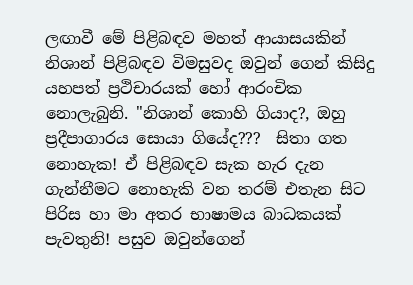ලඟාවී මේ පිළිබඳව මහත් ආයාසයකින් නිශාන් පිළිබඳව විමසුවද ඔවුන් ගෙන් කිසිදු යහපත් ප්‍රථිචාරයක් හෝ ආරංචික නොලැබුනි. "නිශාන් කොහි ගියාද?, ඔහු ප්‍රදීපාගාරය සොයා ගියේද???  සිතා ගත නොහැක! ඒ පිළිබඳව සැක හැර දැන ගැන්නීමට නොහැකි වන තරම් එතැන සිට පිරිස හා මා අතර භාෂාමය බාධකයක් පැවතුනි! පසුව ඔවුන්ගෙන්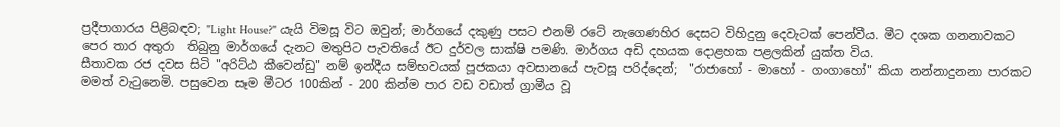ප්‍රදීපාගාරය පිළිබඳව; "Light House?" යැයි විමසූ විට ඔවුන්; මාර්ගයේ දකුණු පසට එනම් රටේ නැගෙණහිර දෙසට විහිදුනු දෙවැටක් පෙන්වීය. මීට දශක ගනනාවකට පෙර තාර අතුරා  තිබුනු මාර්ගයේ දැනට මතුපිට පැවතියේ ඊට දුර්වල සාක්ෂි පමණි. මාර්ගය අඩි දහයක දොළහක පළලකින් යුක්ත විය.
සීතාවක රජ දවස සිටි "අරිට්ඨ කීවෙන්ඩු" නම් ඉන්දීය සම්භවයක් පූජකයා අවසානයේ පැවසූ පරිද්දෙන්;  "රාජාහෝ - මාහෝ - ගංගාහෝ" කියා නන්නාදුනනා පාරකට මමත් වැටුනෙමි. පසුවෙන සෑම මීටර 100කින් - 200 කින්ම පාර වඩ වඩාත් ග්‍රාමීය වූ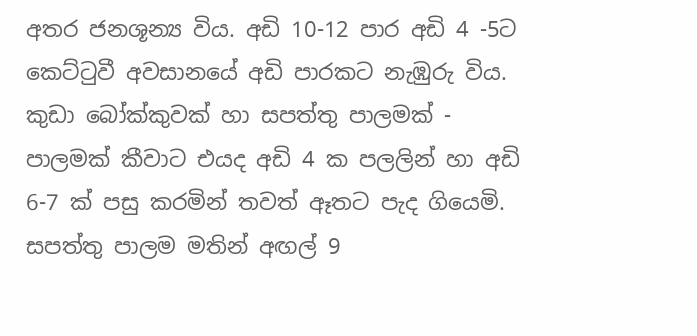අතර ජනශූන්‍ය විය. අඩි 10-12 පාර අඩි 4 -5ට කෙට්ටුවී අවසානයේ අඩි පාරකට නැඹුරු විය. කුඩා බෝක්කුවක් හා සපත්තු පාලමක් - පාලමක් කීවාට එයද අඩි 4 ක පලලින් හා අඩි 6-7 ක් පසු කරමින් තවත් ඈතට පැද ගියෙමි. සපත්තු පාලම මතින් අඟල් 9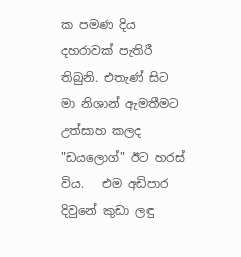ක පමණ දිය දහරාවක් පැතිරී තිබුනි. එතැණ් සිට මා නිශාන් ඇමතීමට උත්සාහ කලද "ඩයලොග්" ඊට හරස් විය.   එම අඩිපාර දිවුනේ කුඩා ලඳු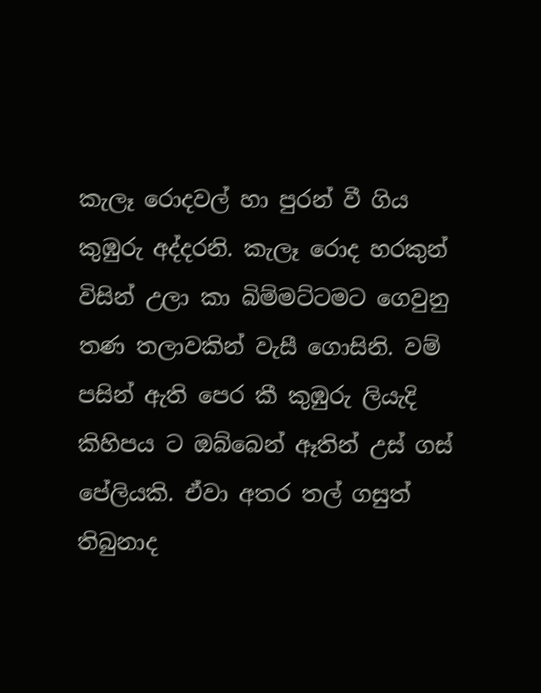කැලෑ රොදවල් හා පුරන් වී ගිය කුඹුරු අද්දරනි. කැලෑ රොද හරකුන් විසින් උලා කා බිම්මට්ටමට ගෙවුනු තණ තලාවකින් වැසී ගොසිනි. වම් පසින් ඇති පෙර කී කුඹුරු ලියැදි කිහිපය ට ඔබ්බෙන් ඈතින් උස් ගස් පේලියකි. ඒවා අතර තල් ගසුත් තිබුනාද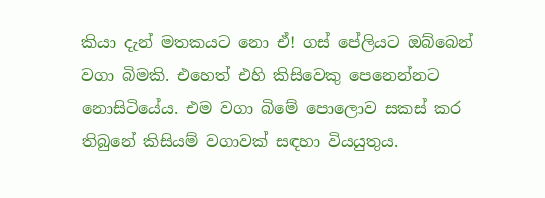කියා දැන් මතකයට නො ඒ! ගස් පේලියට ඔබ්බෙන් වගා බිමකි. එහෙත් එහි කිසිවෙකු පෙනෙන්නට නොසිටියේය. එම වගා බිමේ පොලොව සකස් කර තිබුනේ කිසියම් වගාවක් සඳහා වියයුතුය.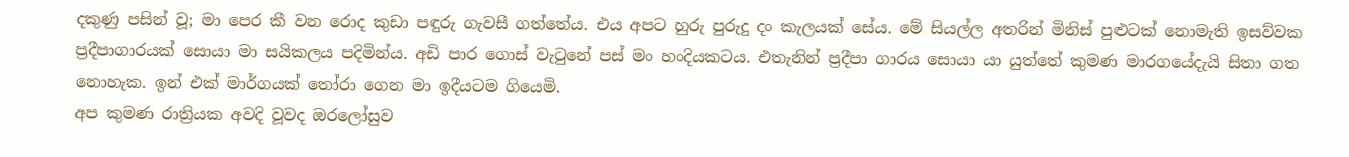දකුණු පසින් වූ; මා පෙර කී වන රොද කුඩා පඳුරු ගැවසී ගත්තේය. එය අපට හුරු පුරුදු දං කැලයක් සේය. මේ සියල්ල අතරින් මිනිස් පුළුටක් නොමැති ඉසව්වක ප්‍රදීපාගාරයක් සොයා මා සයිකලය පදිමින්ය. අඩි පාර ගොස් වැටුනේ පස් මං හංදියකටය. එතැනින් ප්‍රදීපා ගාරය සොයා යා යුත්තේ කුමණ මාරගයේදැයි සිතා ගත නොහැක. ඉන් එක් මාර්ගයක් තෝරා ගෙන මා ඉදීයටම ගියෙමි.
අප කුමණ රාත්‍රියක අවදි වූවද ඔරලෝසුව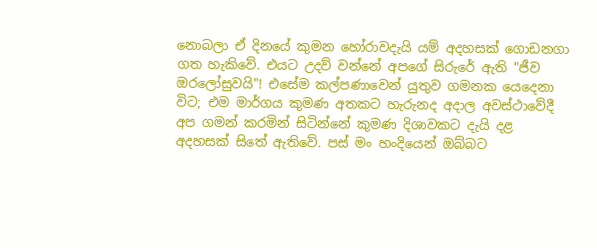නොබලා ඒ දිනයේ කුමන හෝරාවදැයි යම් අදහසක් ගොඩනගා ගත හැකිවේ. එයට උදව් වන්නේ අපගේ සිරුරේ ඇති "ජීව ඔරලෝසුවයි"! එසේම කල්පණාවෙන් යුතුව ගමනක යෙදෙනා විට; එම මාර්ගය කුමණ අතකට හැරුනද අදාල අවස්ථාවේදී අප ගමන් කරමින් සිටින්නේ කුමණ දිශාවකට දැයි දළ අදහසක් සිතේ ඇතිවේ. පස් මං හංදියෙන් ඔබ්බට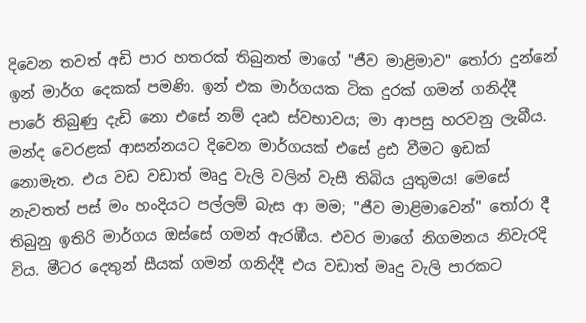දිවෙන තවත් අඩි පාර හතරක් තිබුනත් මාගේ "ජීව මාළිමාව" තෝරා දුන්නේ ඉන් මාර්ග දෙකක් පමණි. ඉන් එක මාර්ගයක ටික දුරක් ගමන් ගනිද්දී පාරේ තිබුණු දැඩි නො එසේ නම් දෘඪ ස්වභාවය; මා ආපසු හරවනු ලැබීය. මන්ද වෙරළක් ආසන්නයට දිවෙන මාර්ගයක් එසේ ද්‍රඪ වීමට ඉඩක් නොමැත. එය වඩ වඩාත් මෘදු වැලි වලින් වැසී තිබිය යුතුමය! මෙසේ නැවතත් පස් මං හංදියට පල්ලම් බැස ආ මම; "ජීව මාළිමාවෙන්" තෝරා දී තිබුනු ඉතිරි මාර්ගය ඔස්සේ ගමන් ඇරඹීය. එවර මාගේ නිගමනය නිවැරදි විය. මීටර දෙතුන් සීයක් ගමන් ගනිද්දී එය වඩාත් මෘදු වැලි පාරකට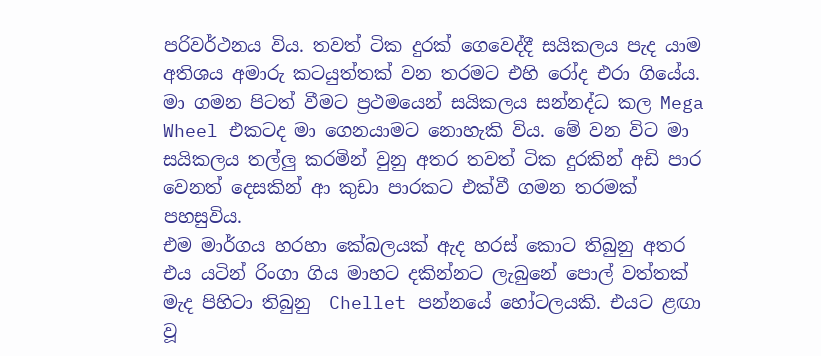පරිවර්ථනය විය. තවත් ටික දුරක් ගෙවෙද්දී සයිකලය පැද යාම අතිශය අමාරු කටයුත්තක් වන තරමට එහි රෝද එරා ගියේය. මා ගමන පිටත් වීමට ප්‍රථමයෙන් සයිකලය සන්නද්ධ කල Mega Wheel එකටද මා ගෙනයාමට නොහැකි විය. මේ වන විට මා සයිකලය තල්ලු කරමින් වුනු අතර තවත් ටික දුරකින් අඩි පාර වෙනත් දෙසකින් ආ කුඩා පාරකට එක්වී ගමන තරමක් පහසුවිය.
එම මාර්ගය හරහා කේබලයක් ඇද හරස් කොට තිබුනු අතර එය යටින් රිංගා ගිය මාහට දකින්නට ලැබුනේ පොල් වත්තක් මැද පිහිටා තිබුනු  Chellet පන්නයේ හෝටලයකි. එයට ළඟා වූ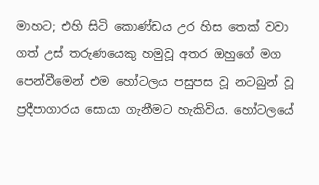මාහට; එහි සිටි කොණ්ඩය උර හිස තෙක් වවා ගත් උස් තරුණයෙකු හමුවූ අතර ඔහුගේ මග පෙන්වීමෙන් එම හෝටලය පසුපස වූ නටබුන් වූ ප්‍රදීපාගාරය සොයා ගැනීමට හැකිවිය. හෝටලයේ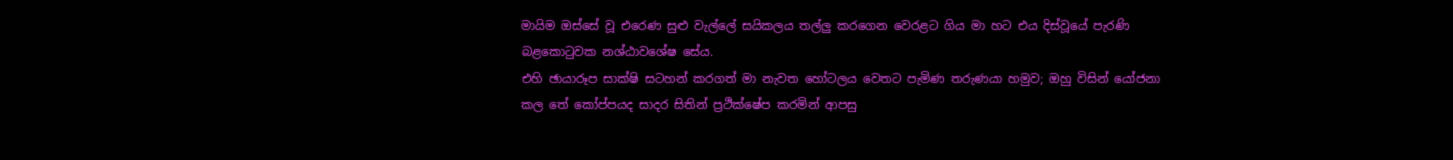මායිම ඔස්සේ වූ එරෙණ සුළු වැල්ලේ සයිකලය තල්ලු කරගෙන වෙරළට ගිය මා හට එය දිස්වූයේ පැරණි බළකොටුවක නශ්ඨාවශේෂ සේය.
එහි ඡායාරූප සාක්ෂි සටහන් කරගත් මා නැවත හෝටලය වෙතට පැමිණ තරුණයා හමුව; ඔහු විසින් යෝජනා කල තේ කෝප්පයද සාදර සිතින් ප්‍රථික්ෂේප කරමින් ආපසු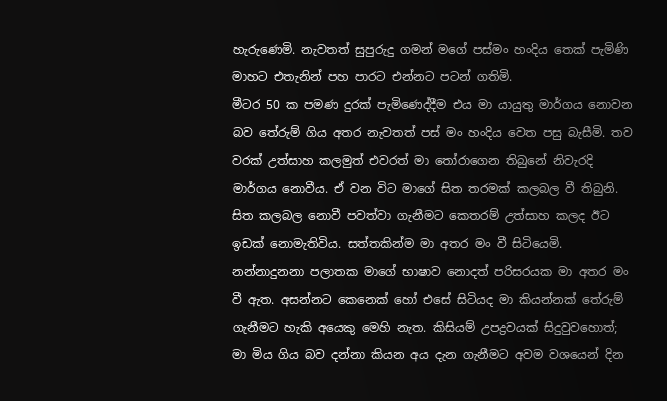හැරුණෙමි. නැවතත් සුපුරුදු ගමන් මගේ පස්මං හංදිය තෙක් පැමිණි මාහට එතැනින් පහ පාරට එන්නට පටන් ගතිමි.
මීටර 50 ක පමණ දුරක් පැමිණෙද්දීම එය මා යායුතු මාර්ගය නොවන බව තේරුම් ගිය අතර නැවතත් පස් මං හංදිය වෙත පසු බැසීමි. තව වරක් උත්සාහ කලමුත් එවරත් මා තෝරාගෙන තිබුනේ නිවැරදි මාර්ගය නොවීය. ඒ වන විට මාගේ සිත තරමක් කලබල වී තිබුනි. සිත කලබල නොවී පවත්වා ගැනීමට කෙතරම් උත්සාහ කලද ඊට ඉඩක් නොමැතිවිය. සත්තකින්ම මා අතර මං වී සිටියෙමි. නන්නාදුනනා පලාතක මාගේ භාෂාව නොදත් පරිසරයක මා අතර මං වී ඇත. අසන්නට කෙනෙක් හෝ එසේ සිටියද මා කියන්නක් තේරුම් ගැනීමට හැකි අයෙකු මෙහි නැත. කිසියම් උපද්‍රවයක් සිදුවුවහොත්; මා මිය ගිය බව දන්නා කියන අය දැන ගැනීමට අවම වශයෙන් දින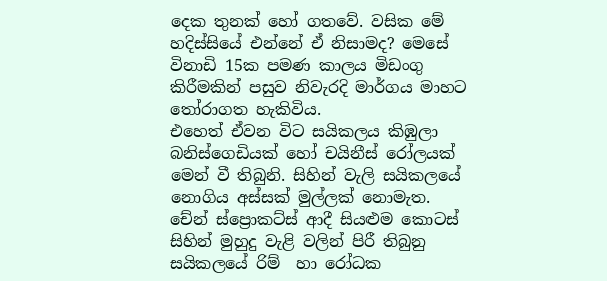දෙක තුනක් හෝ ගතවේ. වසික මේ හදිස්සියේ එන්නේ ඒ නිසාමද? මෙසේ විනාඩි 15ක පමණ කාලය මිඩංගු කිරීමකින් පසුව නිවැරදි මාර්ගය මාහට තෝරාගත හැකිවිය.
එහෙත් ඒවන විට සයිකලය කිඹුලා බනිස්ගෙඩියක් හෝ චයිනීස් රෝලයක් මෙන් වී තිබුනි. සිහින් වැලි සයිකලයේ නොගිය අස්සක් මුල්ලක් නොමැත. චේන් ස්ප්‍රොකට්ස් ආදී සියළුම කොටස් සිහින් මුහුදු වැළි වලින් පිරී තිබුනු සයිකලයේ රිම්  හා රෝධක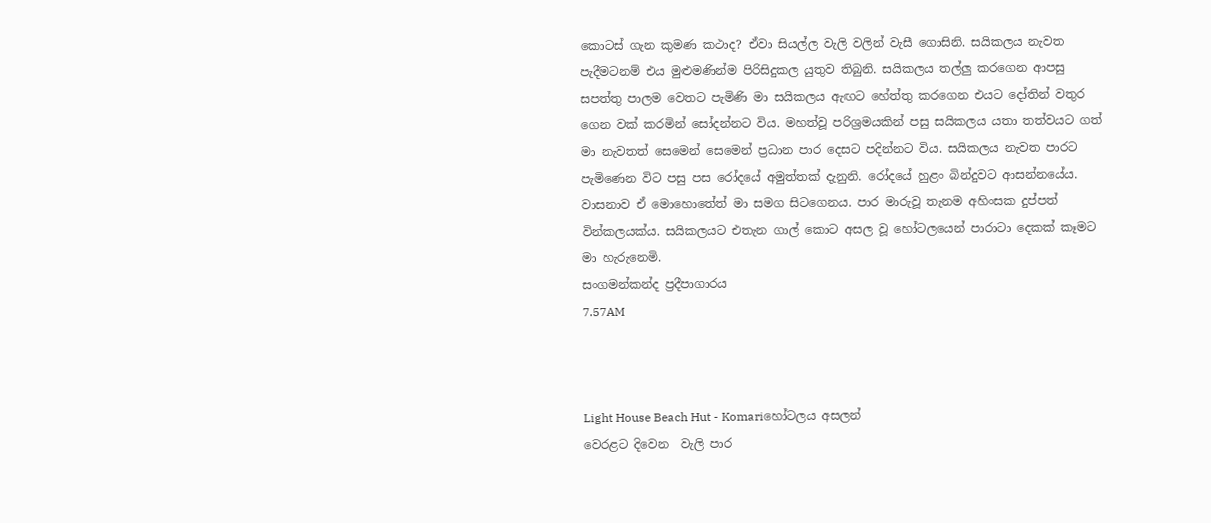කොටස් ගැන කුමණ කථාද? ඒවා සියල්ල වැලි වලින් වැසී ගොසිනි. සයිකලය නැවත පැදීමටනම් එය මුළුමණින්ම පිරිසිදුකල යුතුව තිබුනි. සයිකලය තල්ලු කරගෙන ආපසු සපත්තු පාලම වෙතට පැමිණි මා සයිකලය ඇඟට හේත්තු කරගෙන එයට දෝතින් වතුර ගෙන වක් කරමින් සෝදන්නට විය. මහත්වූ පරිශ්‍රමයකින් පසු සයිකලය යතා තත්වයට ගත් මා නැවතත් සෙමෙන් සෙමෙන් ප්‍රධාන පාර දෙසට පදින්නට විය. සයිකලය නැවත පාරට පැමිණෙන විට පසු පස රෝදයේ අමුත්තක් දැනුනි. රෝදයේ හුළං බින්දුවට ආසන්නයේය. වාසනාව ඒ මොහොතේත් මා සමග සිටගෙනය. පාර මාරුවූ තැනම අහිංසක දුප්පත් වින්කලයක්ය. සයිකලයට එතැන ගාල් කොට අසල වූ හෝටලයෙන් පාරාටා දෙකක් කෑමට මා හැරුනෙමි.
සංගමන්කන්ද ප්‍රදීපාගාරය
7.57AM



Light House Beach Hut - Komariහෝටලය අසලන්
වෙරළට දිවෙන  වැලි පාර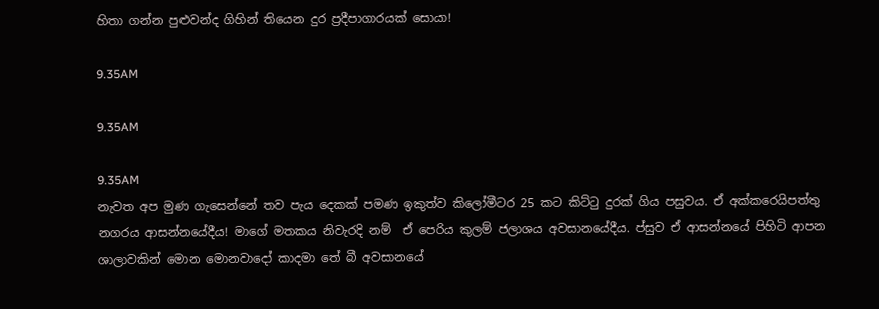හිතා ගන්න පුළුවන්ද ගිහින් තියෙන දුර ප්‍රදීපාගාරයක් සොයා!

9.35AM

9.35AM

9.35AM
නැවත අප මුණ ගැසෙන්නේ තව පැය දෙකක් පමණ ඉකුත්ව කිලෝමීටර 25 කට කිට්ටු දුරක් ගිය පසුවය. ඒ අක්කරෙයිපත්තු නගරය ආසන්නයේදීය! මාගේ මතකය නිවැරදි නම්  ඒ පෙරිය කුලම් ජලාශය අවසානයේදීය. ප්සුව ඒ ආසන්නයේ පිහිටි ආපන ශාලාවකින් මොන මොනවාදෝ කාදමා තේ බී අවසානයේ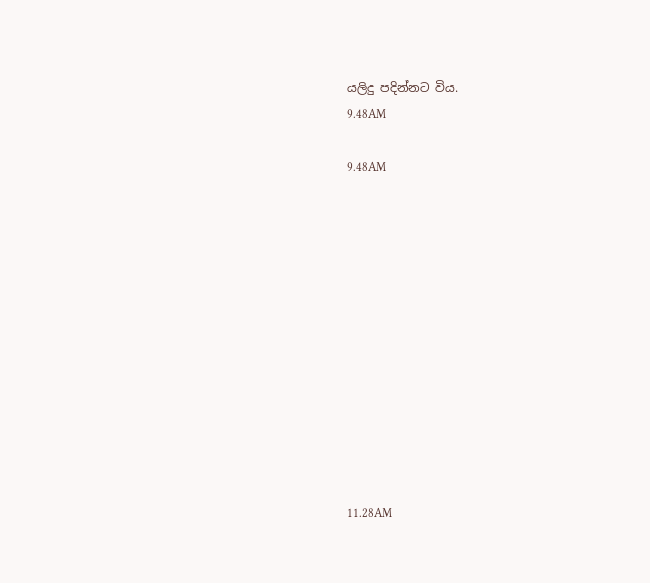යලිදු පදින්නට විය.
9.48AM

9.48AM












11.28AM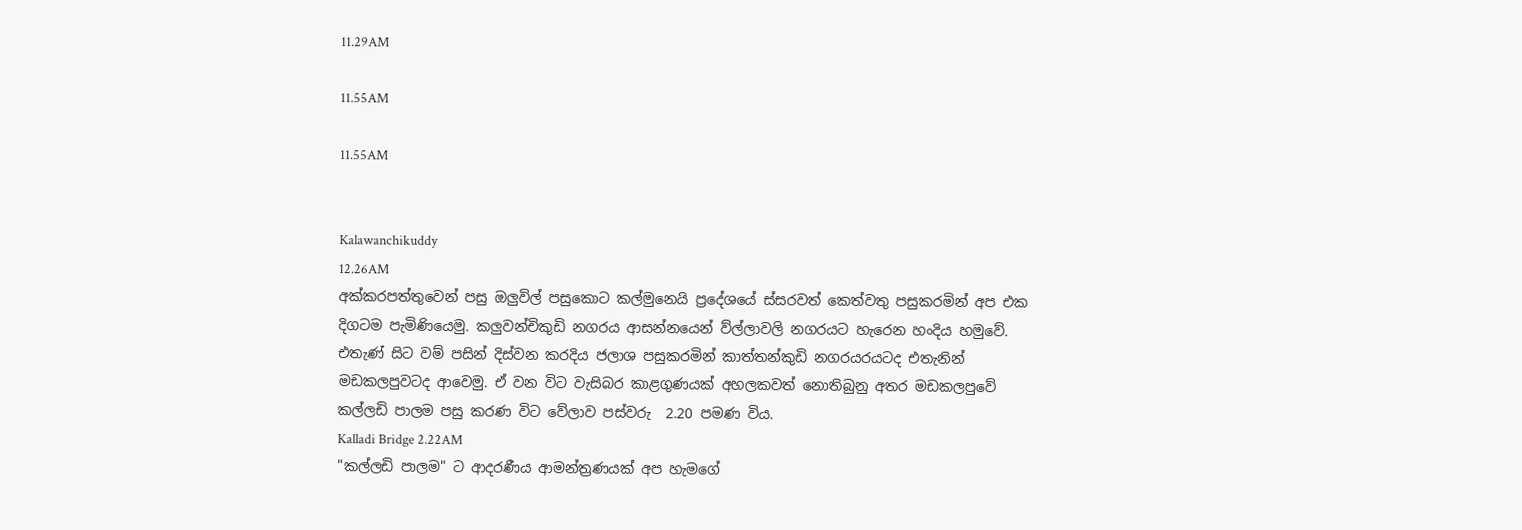11.29AM

11.55AM

11.55AM


Kalawanchikuddy
12.26AM
අක්කරපත්තුවෙන් පසු ඔලුවිල් පසුකොට කල්මුනෙයි ප්‍රදේශයේ ස්සරවත් කෙත්වතු පසුකරමින් අප එක දිගටම පැමිණියෙමු. කලුවන්චිකුඩි නගරය ආසන්නයෙන් ව්ල්ලාවලි නගරයට හැරෙන හංදිය හමුවේ.  එතැණ් සිට වම් පසින් දිස්වන කරදිය ජලාශ පසුකරමින් කාත්තන්කුඩි නගරයරයටද එතැනින් මඩකලපුවටද ආවෙමු. ඒ වන විට වැසිබර කාළගුණයක් අහලකවත් නොතිබුනු අතර මඩකලපුවේ කල්ලඩි පාලම පසු කරණ විට වේලාව පස්වරු  2.20 පමණ විය.
Kalladi Bridge 2.22AM
"කල්ලඩි පාලම" ට ආදරණීය ආමන්ත්‍රණයක් අප හැමගේ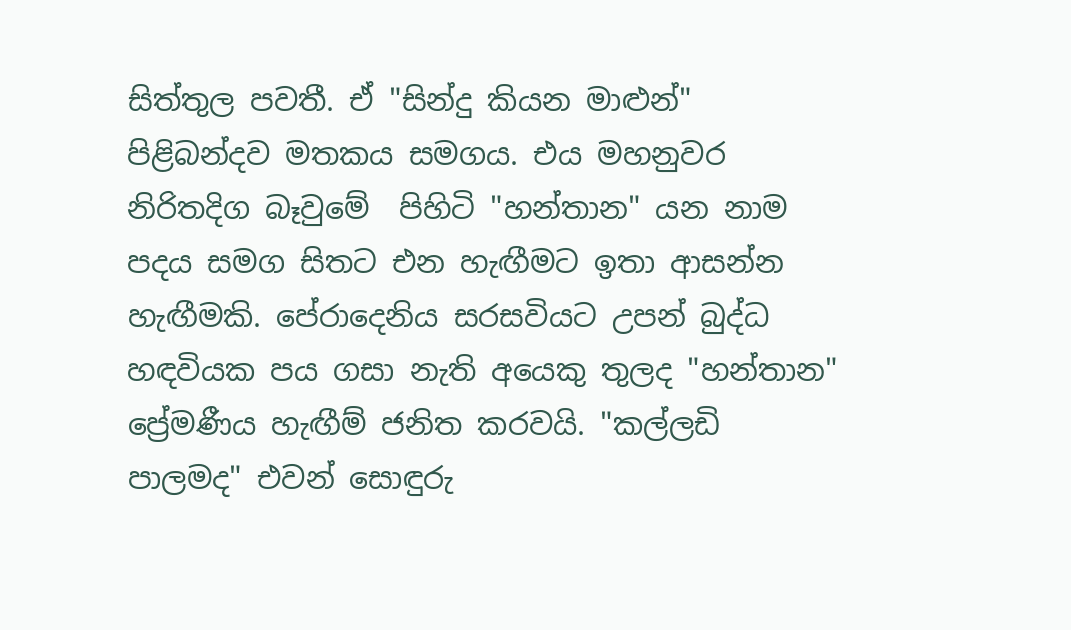සිත්තුල පවතී. ඒ "සින්දු කියන මාළුන්" පිළිබන්දව මතකය සමගය. එය මහනුවර නිරිතදිග බෑවුමේ  පිහිටි "හන්තාන" යන නාම පදය සමග සිතට එන හැඟීමට ඉතා ආසන්න හැඟීමකි. පේරාදෙනිය සරසවියට උපන් බුද්ධ හඳවියක පය ගසා නැති අයෙකු තුලද "හන්තාන" ප්‍රේමණීය හැඟීම් ජනිත කරවයි. "කල්ලඩි පාලමද" එවන් සොඳුරු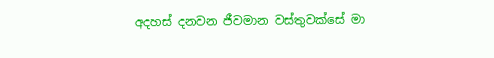අදහස් දනවන ජීවමාන වස්තුවක්සේ මා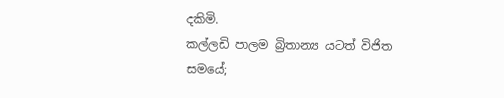දකිමි.
කල්ලඩි පාලම බ්‍රිතාන්‍ය යටත් විජිත සමයේ;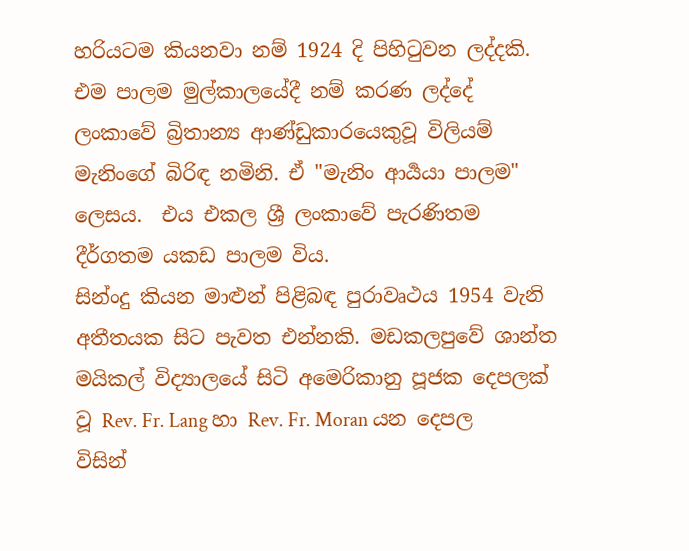හරියටම කියනවා නම් 1924 දි පිහිටුවන ලද්දකි. එම පාලම මුල්කාලයේදී නම් කරණ ලද්දේ ලංකාවේ බ්‍රිතාන්‍ය ආණ්ඩුකාරයෙකුවූ විලියම් මැනිංගේ බිරිඳ නමිනි. ඒ "මැනිං ආර්‍යයා පාලම" ලෙසය.  එය එකල ශ්‍රී ලංකාවේ පැරණිතම දීර්ගතම යකඩ පාලම විය.
සින්ංදු කියන මාළුන් පිළිබඳ පුරාවෘථය 1954 වැනි අතීතයක සිට පැවත එන්නකි. මඩකලපුවේ ශාන්ත මයිකල් විද්‍යාලයේ සිටි අමෙරිකානු පූජක දෙපලක් වූ Rev. Fr. Lang හා Rev. Fr. Moran යන දෙපල විසින්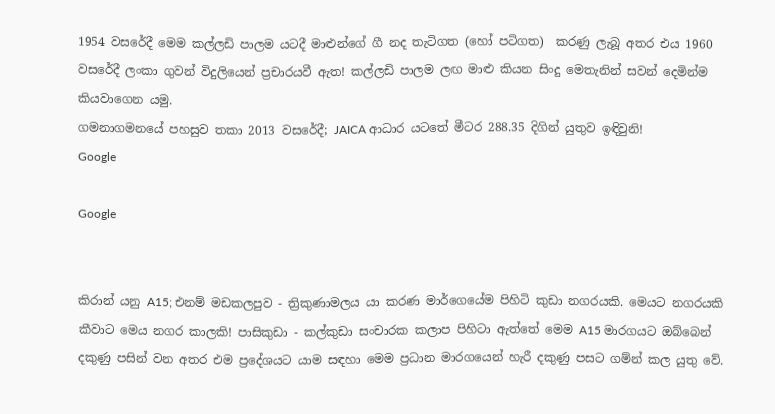1954 වසරේදී මෙම කල්ලඩි පාලම යටදී මාළුන්ගේ ගී නද තැටිගත (හෝ පටිගත)  කරණු ලැබූ අතර එය 1960 වසරේදී ලංකා ගුවන් විදුලියෙන් ප්‍රචාරයවී ඇත! කල්ලඩි පාලම ලඟ මාළු කියන සිංදු මෙතැනින් සවන් දෙමින්ම කියවාගෙන යමු.
ගමනාගමනයේ පහසුව තකා 2013 වසරේදී; JAICA ආධාර යටතේ මීටර 288.35 දිගින් යුතුව ඉඳිවුනි!
Google

Google


කිරාන් යනු A15; එනම් මඩකලපුව - ත්‍රිකුණාමලය යා කරණ මාර්ගෙයේම පිහිටි කුඩා නගරයකි. මෙයට නගරයකි කීවාට මෙය නගර කාලකි! පාසිකුඩා - කල්කුඩා සංචාරක කලාප පිහිටා ඇත්තේ මෙම A15 මාරගයට ඔබ්බෙන් දකුණු පසින් වන අතර එම ප්‍රදේශයට යාම සඳහා මෙම ප්‍රධාන මාරගයෙන් හැරී දකුණු පසට ගම්න් කල යුතු වේ.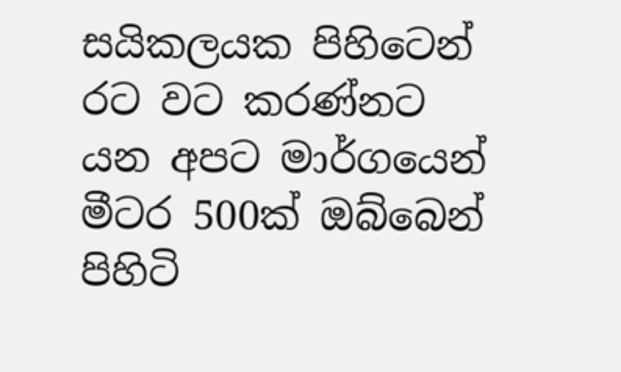සයිකලයක පිහිටෙන් රට වට කරණ්නට යන අපට මාර්ගයෙන් මීටර 500ක් ඔබ්බෙන් පිහිටි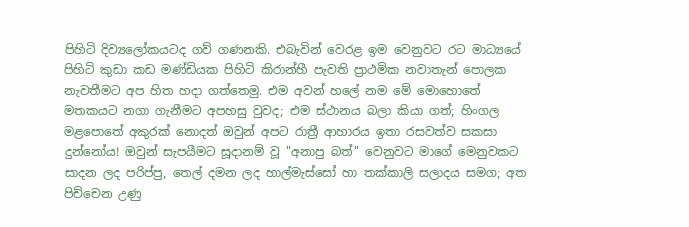පිහිටි දිව්‍යලෝකයටද ගව් ගණනකි. එබැවින් වෙරළ ඉම වෙනුවට රට මාධ්‍යයේ පිහිටි කුඩා කඩ මණ්ඩියක පිහිටි කිරාන්හී පැවති ප්‍රාථමික නවාතැන් පොලක නැවතීමට අප හිත හදා ගත්තෙමු. එම අවන් හලේ නම මේ මොහොතේ මතකයට නගා ගැනීමට අපහසු වුවද; එම ස්ථානය බලා කියා ගත්; හිංගල මළපොතේ අකුරක් නොදත් ඔවුන් අපට රාත්‍රී ආහාරය ඉතා රසවත්ව සකසා දුන්නෝය! ඔවුන් සැපයීමට සූදානම් වූ "අනාපු බත්" වෙනුවට මාගේ මෙනුවකට සාදන ලද පරිප්පු, තෙල් දමන ලද හාල්මැස්සෝ හා තක්කාලි සලාදය සමග; අත පිච්චෙන උණු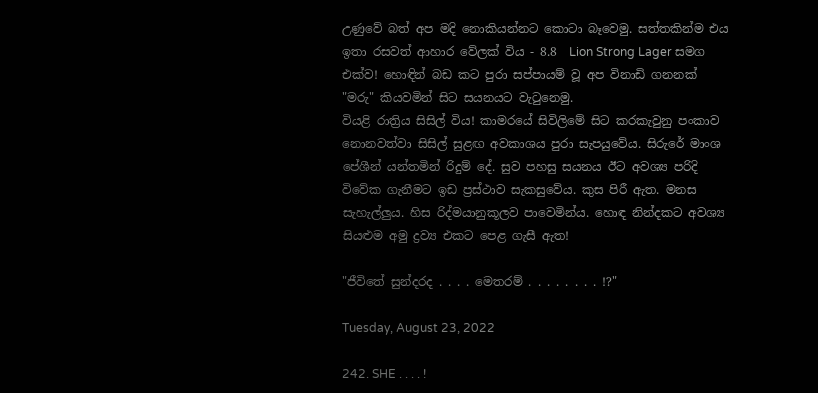උණුවේ බත් අප මදි නොකියන්නට කොටා බෑවෙමු. සත්තකින්ම එය ඉතා රසවත් ආහාර වේලක් විය - 8.8  Lion Strong Lager සමග එක්ව! හොඳින් බඩ කට පුරා සප්පායම් වූ අප විනාඩි ගනනක් "මරු" කියවමින් සිට සයනයට වැටුනෙමු.
වියළි රාත්‍රිය සිසිල් විය! කාමරයේ සිවිලිමේ සිට කරකැවුනු පංකාව නොනවත්වා සිසිල් සුළඟ අවකාශය පුරා සැපයුවේය. සිරුරේ මාංශ පේශීන් යන්තමින් රිදුම් දේ. සුව පහසු සයනය ඊට අවශ්‍ය පරිදි විවේක ගැනීමට ඉඩ ප්‍රස්ථාව සැකසුවේය. කුස පිරී ඇත. මනස සැහැල්ලුය. හිස රිද්මයානුකූලව පාවෙමින්ය. හොඳ නින්දකට අවශ්‍ය සියළුම අමු ද්‍රව්‍ය එකට පෙළ ගැසී ඇත!

"ජීවිතේ සුන්දරද . . . . මෙතරම් . . . . . . . . !?"

Tuesday, August 23, 2022

242. SHE . . . . !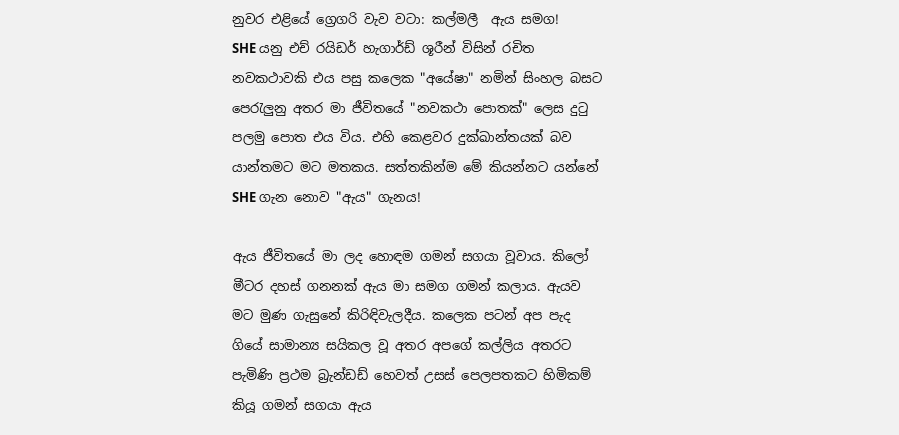නුවර එළියේ ග්‍රෙගරි වැව වටා: කල්මලී  ඇය සමග!
SHE යනු එච් රයිඩර් හැගාර්ඩ් ශූරීන් විසින් රචිත නවකථාවකි එය පසු කලෙක "අයේෂා" නමින් සිංහල බසට පෙරැලුනු අතර මා ජීවිතයේ "නවකථා පොතක්" ලෙස දුටු පලමු පොත එය විය. එහි කෙළවර දුක්ඛාන්තයක් බව යාන්තමට මට මතකය. සත්තකින්ම මේ කියන්නට යන්නේ SHE ගැන නොව "ඇය" ගැනය!

ඇය ජීවිතයේ මා ලද හොඳම ගමන් සගයා වූවාය. කිලෝ මීටර දහස් ගනනක් ඇය මා සමග ගමන් කලාය. ඇයව මට මුණ ගැසුනේ කිරිඳිවැලදීය. කලෙක පටන් අප පැද ගියේ සාමාන්‍ය සයිකල වූ අතර අපගේ කල්ලිය අතරට පැමිණි ප්‍රථම බ්‍රැන්ඩඩ් හෙවත් උසස් පෙලපතකට හිමිකම් කියූ ගමන් සගයා ඇය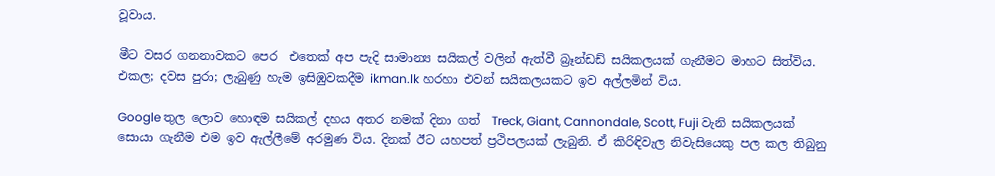වූවාය.

මීට වසර ගනනාවකට පෙර  එතෙක් අප පැදි සාමාන්‍ය සයිකල් වලින් ඇත්වී බ්‍රෑන්ඩඩ් සයිකලයක් ගැනීමට මාහට සිත්විය. එකල; දවස පුරා; ලැබුණු හැම ඉසිඹුවකදීම ikman.lk හරහා එවන් සයිකලයකට ඉව අල්ලමින් විය.

Google තුල ලොව හොඳම සයිකල් දහය අතර නමක් දිනා ගත්  Treck, Giant, Cannondale, Scott, Fuji වැනි සයිකලයක් සොයා ගැනීම එම ඉව ඇල්ලීමේ අරමුණ විය. දිනක් ඊට යහපත් ප්‍රථිපලයක් ලැබුනි. ඒ කිරිඳිවැල නිවැසියෙකු පල කල තිබුනු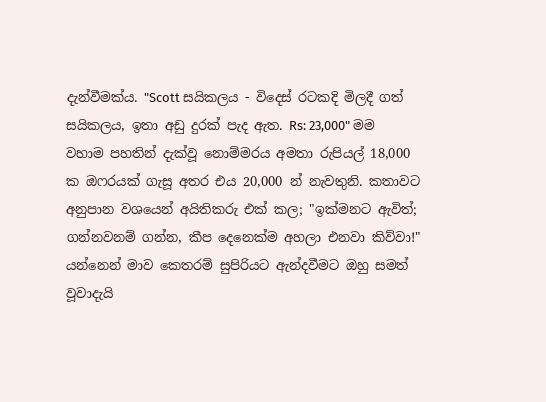දැන්වීමක්ය. "Scott සයිකලය - විදෙස් රටකදි මිලදී ගත් සයිකලය, ඉතා අඩු දුරක් පැද ඇත. Rs: 23,000" මම වහාම පහතින් දැක්වූ නොම්මරය අමතා රුපියල් 18,000 ක ඔෆරයක් ගැසූ අතර එය 20,000 න් නැවතුනි. කතාවට අනුපාන වශයෙන් අයිතිකරු එක් කල; "ඉක්මනට ඇවිත්; ගන්නවනම් ගන්න, කීප දෙනෙක්ම අහලා එනවා කිව්වා!" යන්නෙන් මාව කෙතරම් සුපිරියට ඇන්දවීමට ඔහු සමත් වූවාදැයි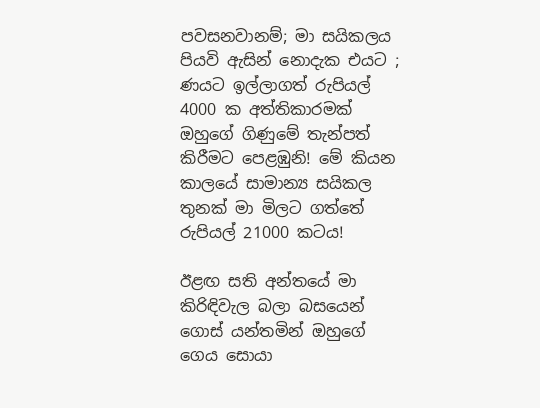පවසනවානම්; මා සයිකලය පියවි ඇසින් නොදැක එයට ; ණයට ඉල්ලාගත් රුපියල් 4000 ක අත්තිකාරමක් ඔහුගේ ගිණුමේ තැන්පත් කිරීමට පෙළඹුනි! මේ කියන කාලයේ සාමාන්‍ය සයිකල තුනක් මා මිලට ගත්තේ රුපියල් 21000 කටය!

ඊළඟ සති අන්තයේ මා කිරිඳිවැල බලා බසයෙන් ගොස් යන්තමින් ඔහුගේ ගෙය සොයා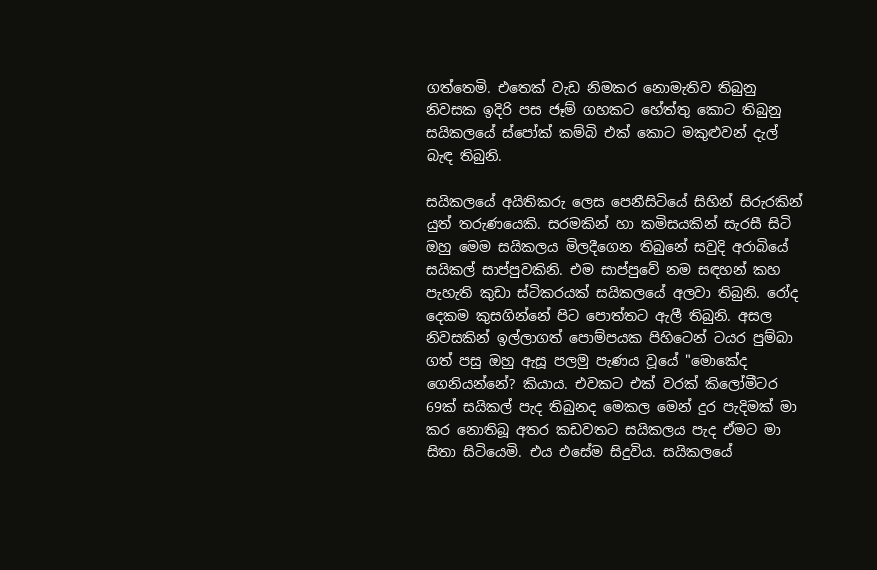ගත්තෙමි. එතෙක් වැඩ නිමකර නොමැතිව තිබුනු නිවසක ඉදිරි පස ජෑම් ගහකට හේත්තු කොට තිබුනු සයිකලයේ ස්පෝක් කම්බි එක් කොට මකුළුවන් දැල් බැඳ තිබුනි.

සයිකලයේ අයිතිකරු ලෙස පෙනීසිටියේ සිහින් සිරුරකින් යුත් තරුණයෙකි. සරමකින් හා කමිසයකින් සැරසී සිටි ඔහු මෙම සයිකලය මිලදීගෙන තිබුනේ සවුදි අරාබියේ සයිකල් සාප්පුවකිනි. එම සාප්පුවේ නම සඳහන් කහ පැහැති කුඩා ස්ටිකරයක් සයිකලයේ අලවා තිබුනි. රෝද දෙකම කුසගින්නේ පිට පොත්තට ඇලී තිබුනි. අසල නිවසකින් ඉල්ලාගත් පොම්පයක පිහිටෙන් ටයර පුම්බා ගත් පසු ඔහු ඇසූ පලමු පැණය වූයේ "මොකේද ගෙනියන්නේ? කියාය. එවකට එක් වරක් කිලෝමීටර 69ක් සයිකල් පැද තිබුනද මෙකල මෙන් දුර පැදිමක් මා කර නොතිබූ අතර කඩවතට සයිකලය පැද ඒමට මා සිතා සිටියෙමි. එය එසේම සිදුවිය. සයිකලයේ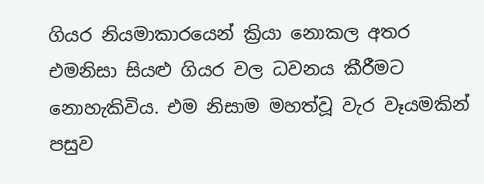ගියර නියමාකාරයෙන් ක්‍රියා නොකල අතර එමනිසා සියළු ගියර වල ධවනය කීරීමට නොහැකිවිය. එම නිසාම මහත්වූ වැර වෑයමකින් පසුව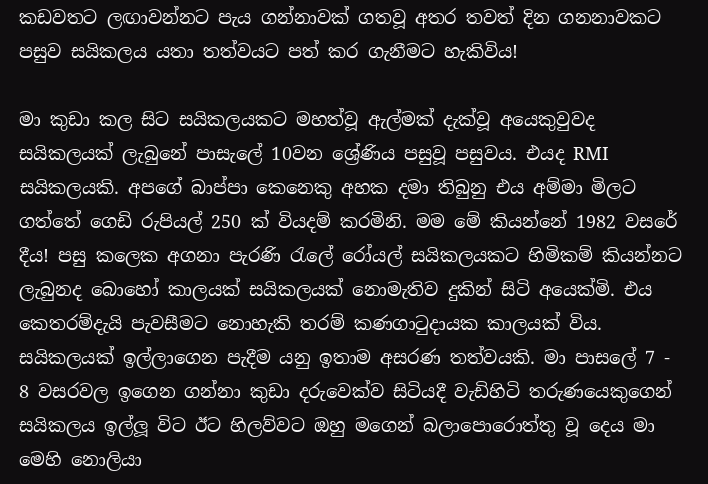කඩවතට ලඟාවන්නට පැය ගන්නාවක් ගතවූ අතර තවත් දින ගනනාවකට පසුව සයිකලය යතා තත්වයට පත් කර ගැනීමට හැකිවිය!

මා කුඩා කල සිට සයිකලයකට මහත්වූ ඇල්මක් දැක්වූ අයෙකුවුවද සයිකලයක් ලැබුනේ පාසැලේ 10වන ශ්‍රේණිය පසුවූ පසුවය. එයද RMI සයිකලයකි. අපගේ බාප්පා කෙනෙකු අහක දමා තිබුනු එය අම්මා මිලට ගත්තේ ගෙඩි රුපියල් 250 ක් වියදම් කරමිනි. මම මේ කියන්නේ 1982 වසරේ දීය! පසු කලෙක අගනා පැරණි රැලේ රෝයල් සයිකලයකට හිමිකම් කියන්නට ලැබුනද බොහෝ කාලයක් සයිකලයක් නොමැතිව දුකින් සිටි අයෙක්මි. එය කෙතරම්දැයි පැවසීමට නොහැකි තරම් කණගාටුදායක කාලයක් විය. සයිකලයක් ඉල්ලාගෙන පැදීම යනු ඉතාම අසරණ තත්වයකි. මා පාසලේ 7 - 8 වසරවල ඉගෙන ගන්නා කුඩා දරුවෙක්ව සිටියදී වැඩිහිටි තරුණයෙකුගෙන් සයිකලය ඉල්ලූ විට ඊට හිලව්වට ඔහු මගෙන් බලාපොරොත්තු වූ දෙය මා මෙහි නොලියා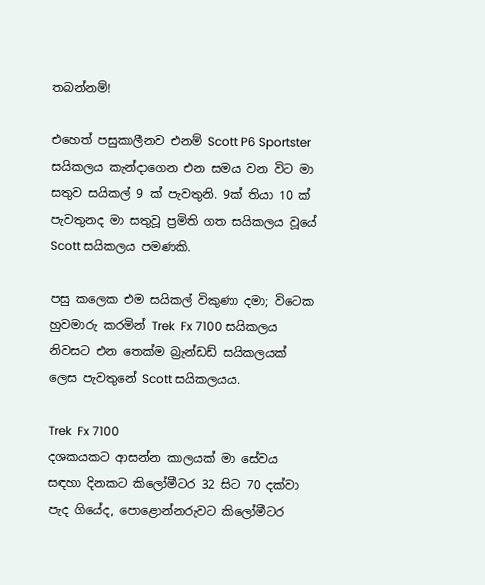තබන්නම්!

එහෙත් පසුකාලීනව එනම් Scott P6 Sportster සයිකලය කැන්දාගෙන එන සමය වන විට මා සතුව සයිකල් 9 ක් පැවතුනි. 9ක් තියා 10 ක් පැවතුනද මා සතුවූ ප්‍රමිති ගත සයිකලය වූයේ Scott සයිකලය පමණකි.

පසු කලෙක එම සයිකල් විකුණා දමා; විටෙක හුවමාරු කරමින් Trek  Fx 7100 සයිකලය නිවසට එන තෙක්ම බ්‍රැන්ඩඩ් සයිකලයක් ලෙස පැවතුනේ Scott සයිකලයය.

Trek  Fx 7100
දශකයකට ආසන්න කාලයක් මා සේවය සඳහා දිනකට කිලෝමීටර 32 සිට 70 දක්වා පැද ගියේද, පොළොන්නරුවට කිලෝමීටර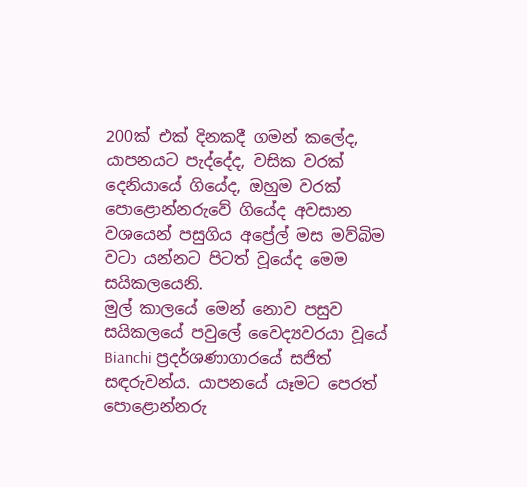200ක් එක් දිනකදී ගමන් කලේද, යාපනයට පැද්දේද, වසික වරක් දෙනියායේ ගියේද, ඔහුම වරක් පොළොන්නරුවේ ගියේද අවසාන වශයෙන් පසුගිය අප්‍රේල් මස මව්බිම වටා යන්නට පිටත් වූයේද මෙම සයිකලයෙනි.
මුල් කාලයේ මෙන් නොව පසුව සයිකලයේ පවුලේ වෛද්‍යවරයා වූයේ Bianchi ප්‍රදර්ශණාගාරයේ සජිත් සඳරුවන්ය. යාපනයේ යෑමට පෙරත් පොළොන්නරු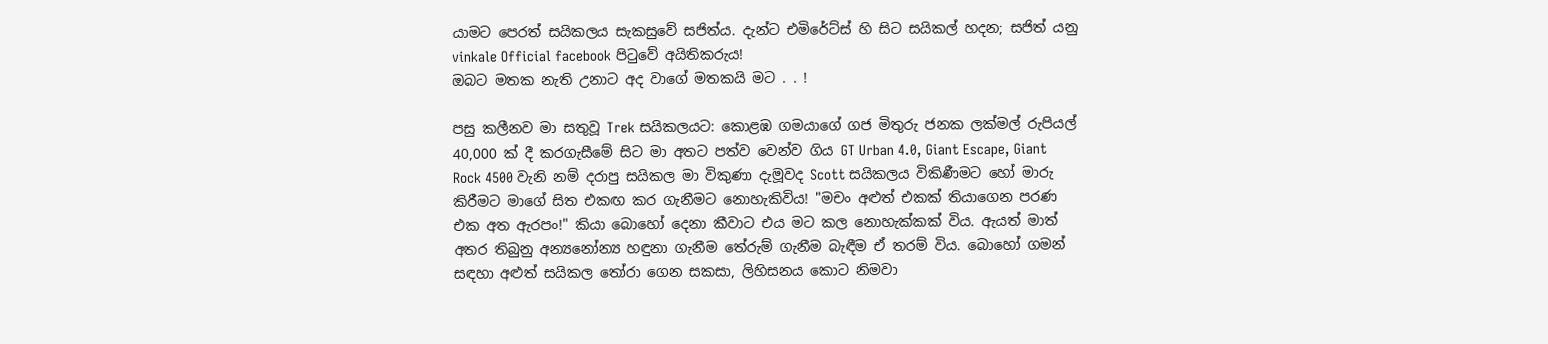යාමට පෙරත් සයිකලය සැකසුවේ සජිත්ය. දැන්ට එමිරේට්ස් හි සිට සයිකල් හදන; සජිත් යනු vinkale Official facebook පිටුවේ අයිතිකරුය!
ඔබට මතක නැති උනාට අද වාගේ මතකයි මට . . !

පසු කලීනව මා සතුවූ Trek සයිකලයට: කොළඹ ගමයාගේ ගජ මිතුරු ජනක ලක්මල් රුපියල් 40,000 ක් දී කරගැසීමේ සිට මා අතට පත්ව වෙන්ව ගිය GT Urban 4.0, Giant Escape, Giant Rock 4500 වැනි නම් දරාපු සයිකල මා විකුණා දැමූවද Scott සයිකලය විකිණීමට හෝ මාරු කිරීමට මාගේ සිත එකඟ කර ගැනීමට නොහැකිවිය! "මචං අළුත් එකක් තියාගෙන පරණ එක අත ඇරපං!" කියා බොහෝ දෙනා කීවාට එය මට කල නොහැක්කක් විය. ඇයත් මාත් අතර තිබුනු අන්‍යනෝන්‍ය හඳුනා ගැනීම තේරුම් ගැනීම බැඳීම ඒ තරම් විය. බොහෝ ගමන් සඳහා අළුත් සයිකල තෝරා ගෙන සකසා, ලිහිසනය කොට නිමවා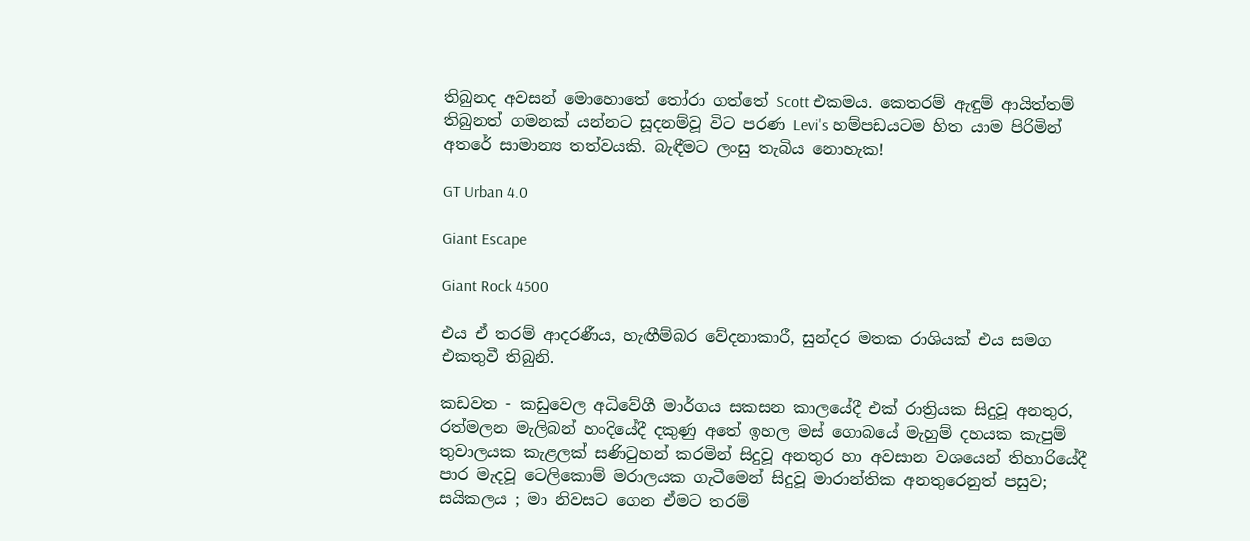තිබුනද අවසන් මොහොතේ තෝරා ගත්තේ Scott එකමය. කෙතරම් ඇඳුම් ආයිත්තම් තිබුනත් ගමනක් යන්නට සූදනම්වූ විට පරණ Levi's හම්පඩයටම හිත යාම පිරිමින් අතරේ සාමාන්‍ය තත්වයකි. බැඳීමට ලංසු තැබිය නොහැක!

GT Urban 4.0

Giant Escape

Giant Rock 4500

එය ඒ තරම් ආදරණීය, හැඟීම්බර වේදනාකාරී, සුන්දර මතක රාශියක් එය සමග එකතුවී තිබුනි.

කඩවත - කඩුවෙල අධිවේගී මාර්ගය සකසන කාලයේදී එක් රාත්‍රියක සිදුවූ අනතුර, රත්මලන මැලිබන් හංදියේදී දකුණු අතේ ඉහල මස් ගොබයේ මැහුම් දහයක කැපුම් තුවාලයක කැළලක් සණිටුහන් කරමින් සිදුවූ අනතුර හා අවසාන වශයෙන් තිහාරියේදී පාර මැදවූ ටෙලිකොම් මරාලයක ගැටීමෙන් සිදුවූ මාරාන්තික අනතුරෙනුත් පසුව; සයිකලය ; මා නිවසට ගෙන ඒමට තරම්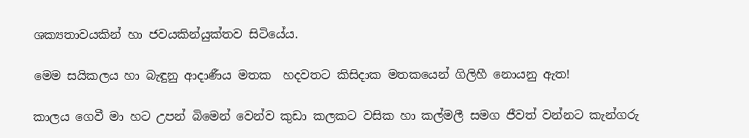ශක්‍යතාවයකින් හා ජවයකින්යුක්තව සිටියේය.

මෙම සයිකලය හා බැඳුනු ආදාණීය මතක  හදවතට කිසිදාක මතකයෙන් ගිලිහී නොයනු ඇත!

කාලය ගෙවී මා හට උපන් බිමෙන් වෙන්ව කුඩා කලකට වසික හා කල්මලී සමග ජීවත් වන්නට කැන්ගරු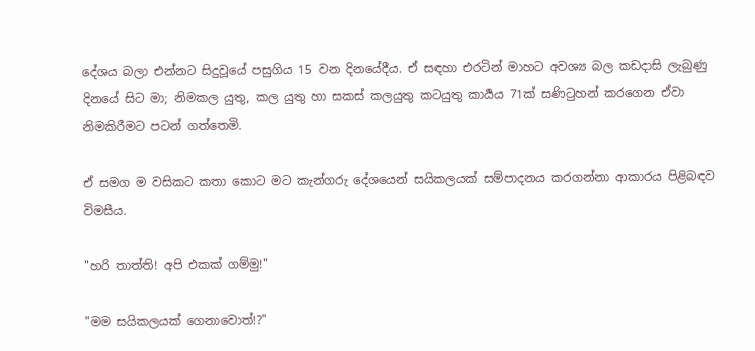දේශය බලා එන්නට සිදුවූයේ පසුගිය 15 වන දිනයේදීය. ඒ සඳහා එරටින් මාහට අවශ්‍ය බල කඩදාසි ලැබුණු දිනයේ සිට මා; නිමකල යුතු, කල යුතු හා සකස් කලයුතු කටයුතු කාර්‍යය 71ක් සණිටුහන් කරගෙන ඒවා නිමකිරීමට පටන් ගත්තෙමි.

ඒ සමග ම වසිකට කතා කොට මට කැන්ගරු දේශයෙන් සයිකලයක් සම්පාදනය කරගන්නා ආකාරය පිළිබඳව විමසීය.

"හරි තාත්ති! අපි එකක් ගම්මු!"

"මම සයිකලයක් ගෙනාවොත්!?"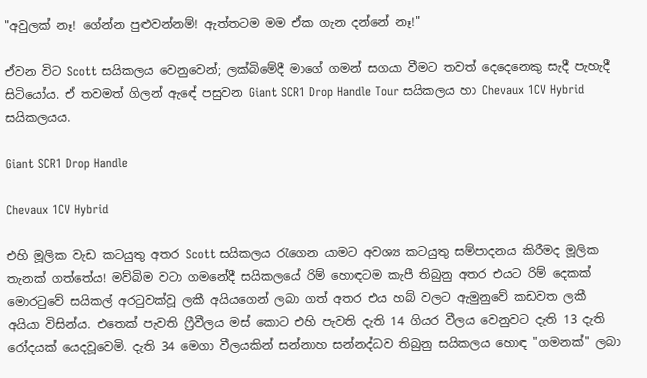"අවුලක් නෑ! ගේන්න පුළුවන්නම්! ඇත්තටම මම ඒක ගැන දන්නේ නෑ!"

ඒවන විට Scott සයිකලය වෙනුවෙන්; ලක්බිමේදී මාගේ ගමන් සගයා වීමට තවත් දෙදෙනෙකු සැදී පැහැදී සිටියෝය. ඒ තවමත් ගිලන් ඇඳේ පසුවන Giant SCR1 Drop Handle Tour සයිකලය හා Chevaux 1CV Hybrid සයිකලයය.

Giant SCR1 Drop Handle

Chevaux 1CV Hybrid

එහි මූලික වැඩ කටයුතු අතර Scott සයිකලය රැගෙන යාමට අවශ්‍ය කටයුතු සම්පාදනය කිරීමද මූලික තැනක් ගත්තේය! මව්බිම වටා ගමනේදී සයිකලයේ රිම් හොඳටම කැපී තිබුනු අතර එයට රිම් දෙකක් මොරටුවේ සයිකල් අරටුවක්වූ ලකී අයියගෙන් ලබා ගත් අතර එය හබ් වලට ඇමුනුවේ කඩවත ලකී අයියා විසින්ය. එතෙක් පැවති ෆ්‍රීවීලය මස් කොට එහි පැවති දැති 14 ගියර වීලය වෙනුවට දැති 13 දැති රෝදයක් යෙදවූවෙමි. දැති 34 මෙගා වීලයකින් සන්නාහ සන්නද්ධව තිබුනු සයිකලය හොඳ "ගමනක්" ලබා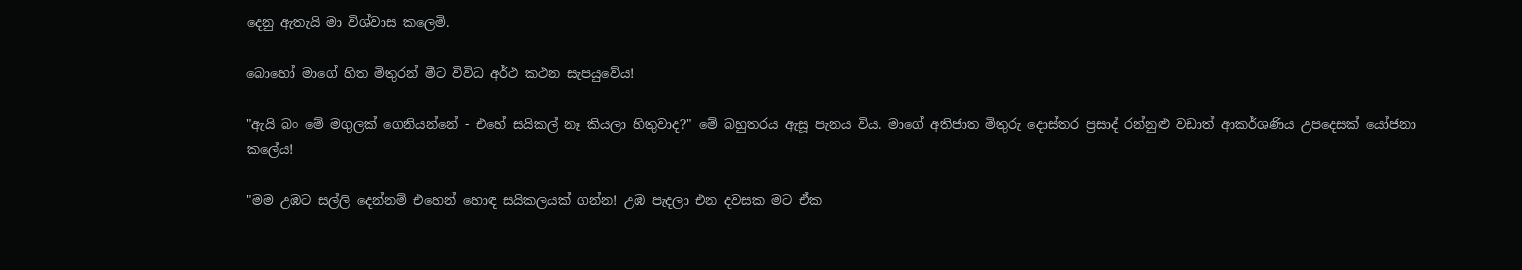දෙනු ඇතැයි මා විශ්වාස කලෙමි.

බොහෝ මාගේ හිත මිතුරන් මීට විවිධ අර්ථ කථන සැපයුවේය!

"ඇයි බං මේ මගුලක් ගෙනියන්නේ - එහේ සයිකල් නෑ කියලා හිතුවාද?" මේ බහුතරය ඇසූ පැනය විය. මාගේ අතිජාත මිතුරු දොස්තර ප්‍රසාද් රන්නුළු වඩාත් ආකර්ශණිය උපදෙසක් යෝජනා කලේය!

"මම උඹට සල්ලි දෙන්නම් එහෙන් හොඳ සයිකලයක් ගන්න! උඹ පැදලා එන දවසක මට ඒක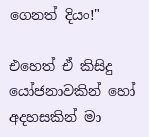ගෙනත් දියං!"

එහෙත් ඒ කිසිදු යෝජනාවකින් හෝ අදහසකින් මා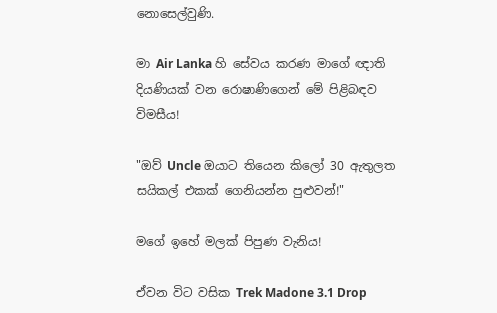නොසෙල්වුණි.

මා Air Lanka හි සේවය කරණ මාගේ ඥාති දියණියක් වන රොෂාණිගෙන් මේ පිළිබඳව විමසීය!

"ඔව් Uncle ඔයාට තියෙන කිලෝ 30 ඇතුලත සයිකල් එකක් ගෙනියන්න පුළුවන්!"

මගේ ඉහේ මලක් පිපුණ වැනිය!

ඒවන විට වසික Trek Madone 3.1 Drop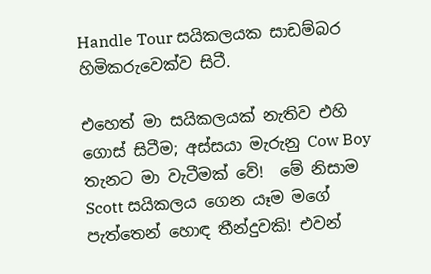Handle Tour සයිකලයක සාඩම්බර හිමිකරුවෙක්ව සිටී.

එහෙත් මා සයිකලයක් නැතිව එහි ගොස් සිටීම; අස්සයා මැරුනු Cow Boy තැනට මා වැටීමක් වේ!  මේ නිසාම Scott සයිකලය ගෙන යෑම මගේ පැත්තෙන් හොඳ තීන්දුවකි! එවන්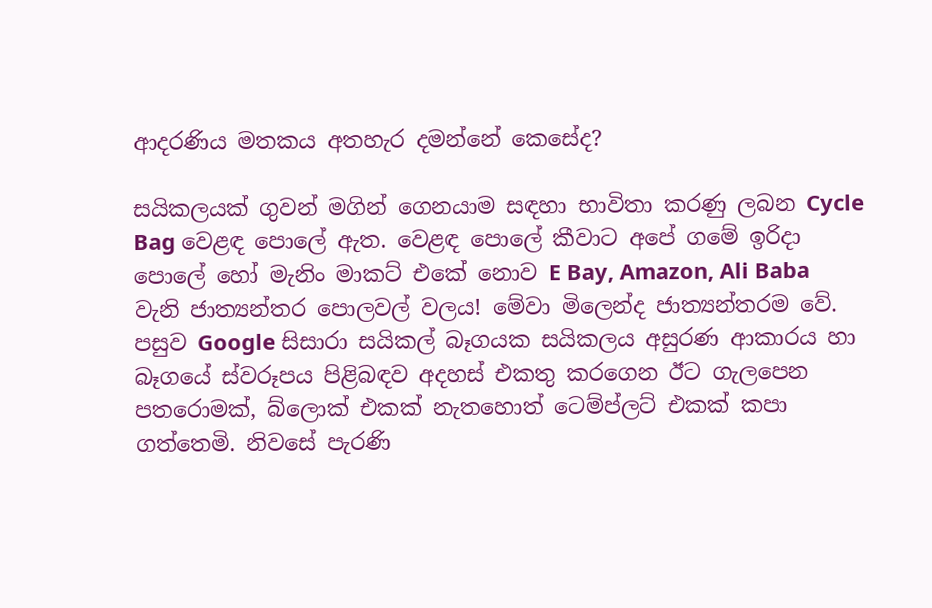ආදරණිය මතකය අතහැර දමන්නේ කෙසේද?

සයිකලයක් ගුවන් මගින් ගෙනයාම සඳහා භාවිතා කරණු ලබන Cycle Bag වෙළඳ පොලේ ඇත. වෙළඳ පොලේ කීවාට අපේ ගමේ ඉරිදා  පොලේ හෝ මැනිං මාකට් එකේ නොව E Bay, Amazon, Ali Baba වැනි ජාත්‍යන්තර පොලවල් වලය! මේවා මිලෙන්ද ජාත්‍යන්තරම වේ.  පසුව Google සිසාරා සයිකල් බෑගයක සයිකලය අසුරණ ආකාරය හා බෑගයේ ස්වරූපය පිළිබඳව අදහස් එකතු කරගෙන ඊට ගැලපෙන පතරොමක්, බ්ලොක් එකක් නැතහොත් ටෙම්ප්ලට් එකක් කපා ගත්තෙමි. නිවසේ පැරණි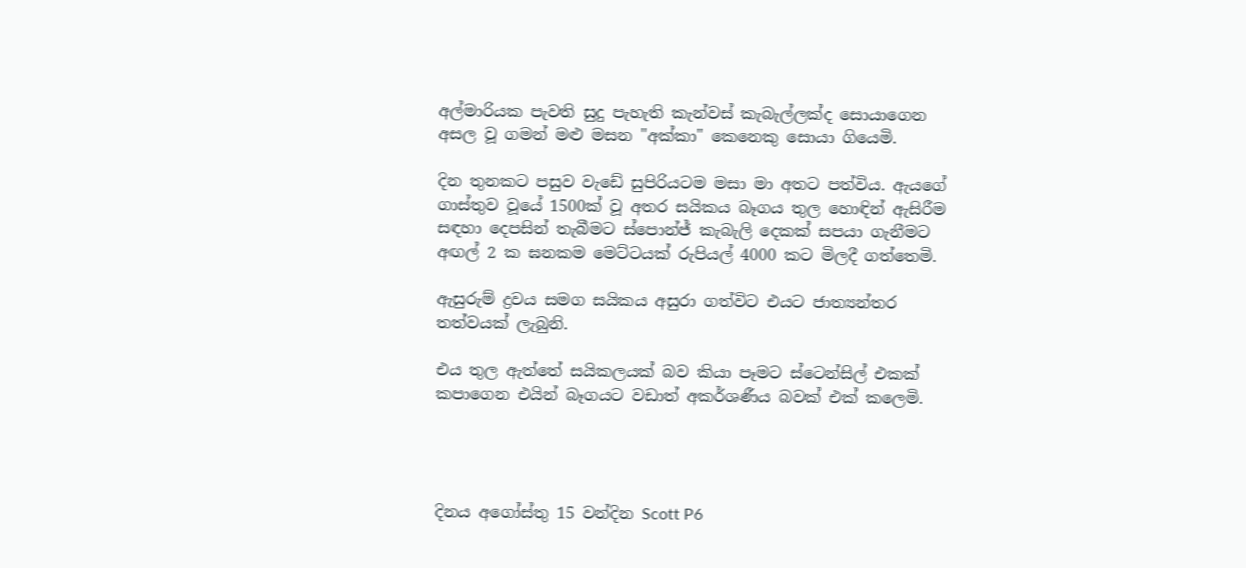අල්මාරියක පැවති සුදු පැහැති කැන්වස් කැබැල්ලක්ද සොයාගෙන අසල වූ ගමන් මළු මසන "අක්කා" කෙනෙකු සොයා ගියෙමි.

දින තුනකට පසුව වැඩේ සුපිරියටම මසා මා අතට පත්විය. ඇයගේ ගාස්තුව වූයේ 1500ක් වූ අතර සයිකය බෑගය තුල හොඳින් ඇසිරීම සඳහා දෙපසින් තැබීමට ස්පොන්ජ් කැබැලි දෙකක් සපයා ගැනීමට අඟල් 2 ක ඝනකම මෙට්ටයක් රුපියල් 4000 කට මිලදී ගත්තෙමි.

ඇසුරුම් ද්‍රවය සමග සයිකය අසුරා ගත්විට එයට ජාත්‍යන්තර තත්වයක් ලැබුනි.

එය තුල ඇත්තේ සයිකලයක් බව කියා පෑමට ස්ටෙන්සිල් එකක් කපාගෙන එයින් බෑගයට වඩාත් අකර්ශණීය බවක් එක් කලෙමි.




දිනය අගෝස්තු 15 වන්දින Scott P6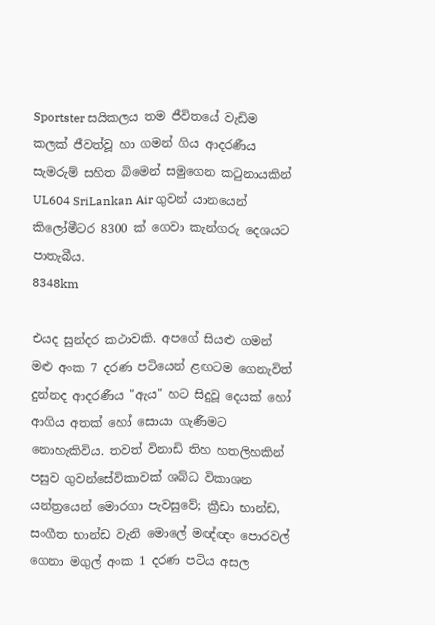Sportster සයිකලය තම ජීවිතයේ වැඩිම කලක් ජීවත්වූ හා ගමන් ගිය ආදරණීය සැමරුම් සහිත බිමෙන් සමුගෙන කටුනායකින් UL604 SriLankan Air ගුවන් යානයෙන් කිලෝමීටර 8300 ක් ගෙවා කැන්ගරු දෙශයට පාතැබීය.
8348km

එයද සුන්දර කථාවකි. අපගේ සියළු ගමන් මළු අංක 7 දරණ පටියෙන් ළඟටම ගෙනැවිත් දුන්නද ආදරණීය "ඇය" හට සිදුවූ දෙයක් හෝ ආගිය අතක් හෝ සොයා ගැණීමට නොහැකිවිය. තවත් විනාඩි තිහ හතලිහකින් පසුව ගුවන්සේවිකාවක් ශබ්ධ විකාශන යන්ත්‍රයෙන් මොරගා පැවසුවේ; ක්‍රීඩා භාන්ඩ, සංගීත භාන්ඩ වැනි මොලේ මඥ්ඥං පොරවල් ගෙනා මගුල් අංක 1 දරණ පටිය අසල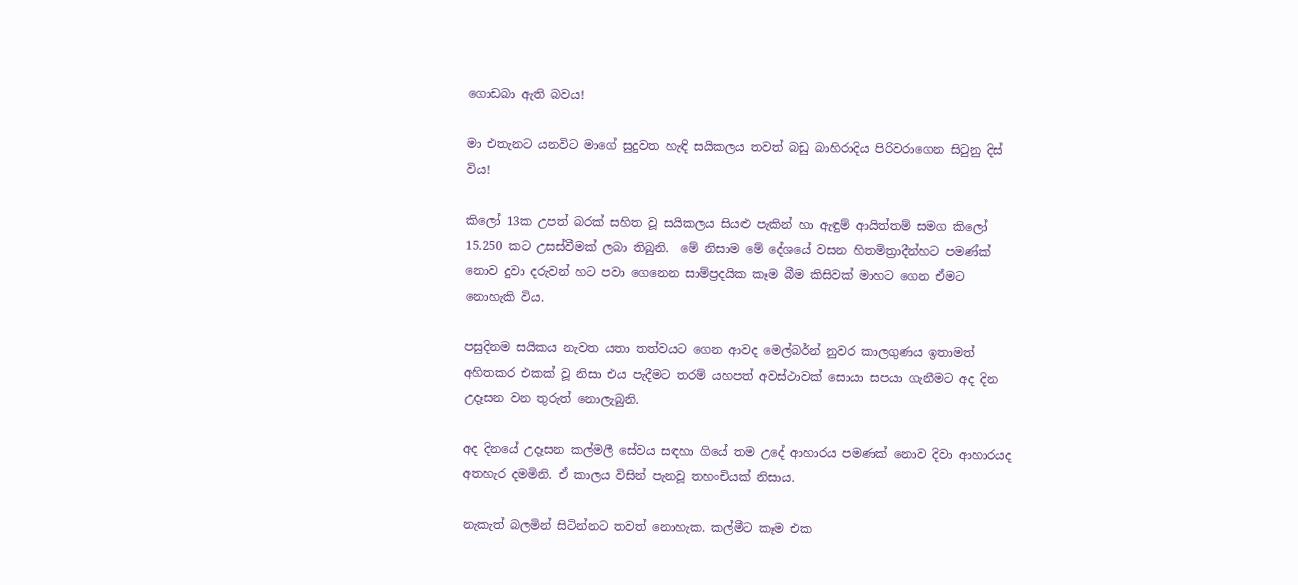ගොඩබා ඇති බවය!

මා එතැනට යනවිට මාගේ සුදුවත හැඳි සයිකලය තවත් බඩු බාහිරාදිය පිරිවරාගෙන සිටුනු දිස් විය!

කිලෝ 13ක උපත් බරක් සහිත වූ සයිකලය සියළු පැකින් හා ඇඳුම් ආයිත්තම් සමග කිලෝ 15.250 කට උසස්වීමක් ලබා තිබුනි.  මේ නිසාම මේ දේශයේ වසන හිතමිත්‍රාදීන්හට පමණ්ක් නොව දුවා දරුවන් හට පවා ගෙනෙන සාම්ප්‍රදයික කෑම බීම කිසිවක් මාහට ගෙන ඒමට  නොහැකි විය.

පසුදිනම සයිකය නැවත යතා තත්වයට ගෙන ආවද මෙල්බර්න් නුවර කාලගුණය ඉතාමත් අහිතකර එකක් වූ නිසා එය පැදීමට තරම් යහපත් අවස්ථාවක් සොයා සපයා ගැනීමට අද දින උදෑසන වන තුරුත් නොලැබුනි.

අද දිනයේ උදෑසන කල්මලී සේවය සඳහා ගියේ තම උදේ ආහාරය පමණක් නොව දිවා ආහාරයද  අතහැර දමමිනි. ඒ කාලය විසින් පැනවූ තහංචියක් නිසාය.

නැකැත් බලමින් සිටින්නට තවත් නොහැක. කල්මීට කෑම එක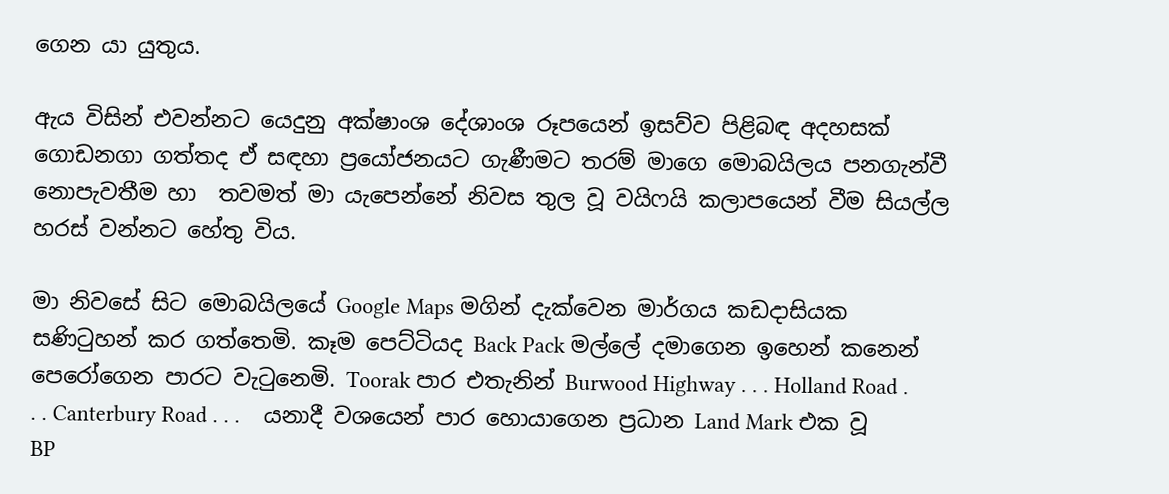ගෙන යා යුතුය.

ඇය විසින් එවන්නට යෙදුනු අක්ෂාංශ දේශාංශ රූපයෙන් ඉසව්ව පිළිබඳ අදහසක් ගොඩනගා ගත්තද ඒ සඳහා ප්‍රයෝජනයට ගැණීමට තරම් මාගෙ මොබයිලය පනගැන්වී නොපැවතීම හා  තවමත් මා යැපෙන්නේ නිවස තුල වූ වයිෆයි කලාපයෙන් වීම සියල්ල හරස් වන්නට හේතු විය.

මා නිවසේ සිට මොබයිලයේ Google Maps මගින් දැක්වෙන මාර්ගය කඩදාසියක සණිටුහන් කර ගත්තෙමි. කෑම පෙට්ටියද Back Pack මල්ලේ දමාගෙන ඉහෙන් කනෙන් පෙරෝගෙන පාරට වැටුනෙමි. Toorak පාර එතැනින් Burwood Highway . . . Holland Road . . . Canterbury Road . . .    යනාදී වශයෙන් පාර හොයාගෙන ප්‍රධාන Land Mark එක වූ BP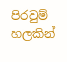පිරවුම් හලකින්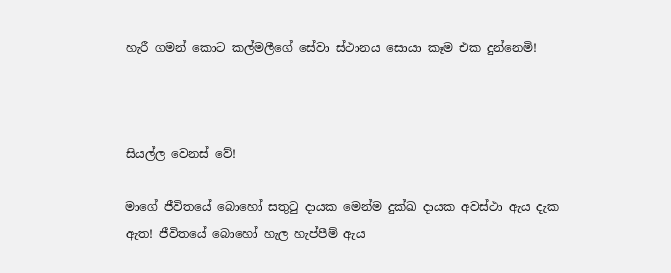හැරී ගමන් කොට කල්මලීගේ සේවා ස්ථානය සොයා කෑම එක දුන්නෙමි!



සියල්ල වෙනස් වේ!

මාගේ ජීවිතයේ බොහෝ සතුටු දායක මෙන්ම දුක්ඛ දායක අවස්ථා ඇය දැක ඇත! ජීවිතයේ බොහෝ හැල හැප්පීම් ඇය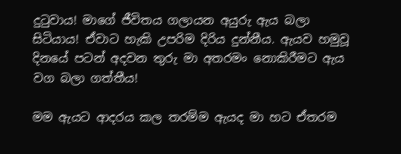දුටුවාය! මාගේ ජීවිතය ගලායන අයුරු ඇය බලා සිටියාය! ඒවාට හැකි උපරිම දිරිය දුන්නීය. ඇයව හමුවූ දිනයේ පටන් අදවන තුරු මා අතරමං නොකිරීමට ඇය වග බලා ගත්තීය!

මම ඇයට ආදරය කල තරම්ම ඇයද මා හට ඒතරම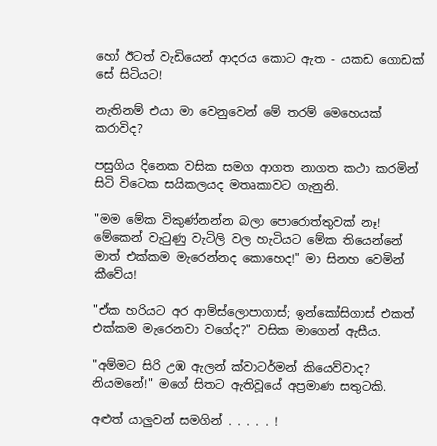හෝ ඊටත් වැඩියෙන් ආදරය කොට ඇත - යකඩ ගොඩක් සේ සිටියට!

නැතිනම් එයා මා වෙනුවෙන් මේ තරම් මෙහෙයක් කරාවිද?

පසුගිය දිනෙක වසික සමග ආගත නාගත කථා කරමින් සිටි විටෙක සයිකලයද මතෘකාවට ගැනුනි.

"මම මේක විකුණ්නන්න බලා පොරොත්තුවක් නෑ! මේකෙන් වැටුණු වැටිලි වල හැටියට මේක තියෙන්නේ මාත් එක්කම මැරෙන්නද කොහෙද!" මා සිනහ වෙමින් කීවේය!

"ඒක හරියට අර ආම්ස්ලොපාගාස්; ඉන්කෝසිගාස් එකත් එක්කම මැරෙනවා වගේද?" වසික මාගෙන් ඇසීය.

"අම්මට සිරි උඹ ඇලන් ක්වාටර්මන් කියෙව්වාද? නියමනේ!" මගේ සිතට ඇතිවූයේ අප්‍රමාණ සතුටකි.

අළුත් යාලුවන් සමගින් . . . . . !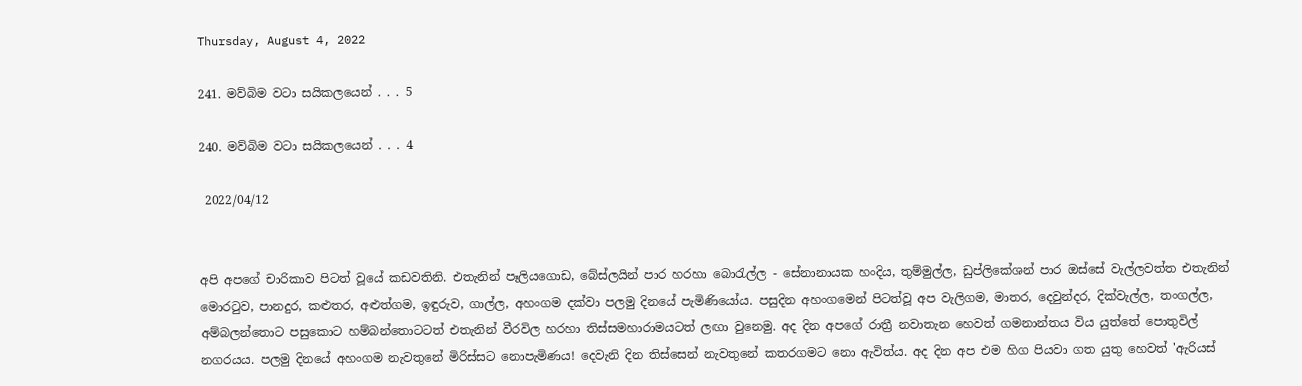Thursday, August 4, 2022

241. මව්බිම වටා සයිකලයෙන් . . . 5

240. මව්බිම වටා සයිකලයෙන් . . . 4

 2022/04/12


අපි අපගේ චාරිකාව පිටත් වූයේ කඩවතිනි. එතැනින් පෑලියගොඩ, බේස්ලයින් පාර හරහා බොරැල්ල - සේනානායක හංදිය, තුම්මුල්ල, ඩුප්ලිකේශන් පාර ඔස්සේ වැල්ලවත්ත එතැනින් මොරටුව, පානදුර, කළුතර, අළුත්ගම, ඉඳුරුව, ගාල්ල, අහංගම දක්වා පලමු දිනයේ පැමිණියෝය. පසුදින අහංගමෙන් පිටත්වූ අප වැලිගම, මාතර, දෙවුන්දර, දික්වැල්ල, තංගල්ල,  අම්බලන්තොට පසුකොට හම්බන්තොටටත් එතැනින් වීරවිල හරහා තිස්සමහාරාමයටත් ලඟා වුනෙමු. අද දින අපගේ රාත්‍රී නවාතැන හෙවත් ගමනාන්තය විය යුත්තේ පොතුවිල් නගරයය. පලමු දිනයේ අහංගම නැවතුනේ මිරිස්සට නොපැමිණය! දෙවැනි දින තිස්සෙන් නැවතුනේ කතරගමට නො ඇවිත්ය. අද දින අප එම හිග පියවා ගත යුතු හෙවත් 'ඇරියස්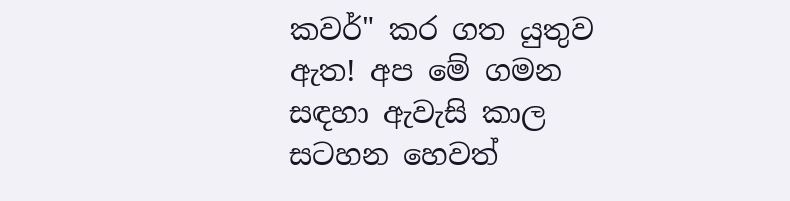කවර්" කර ගත යුතුව ඇත! අප මේ ගමන සඳහා ඇවැසි කාල සටහන හෙවත්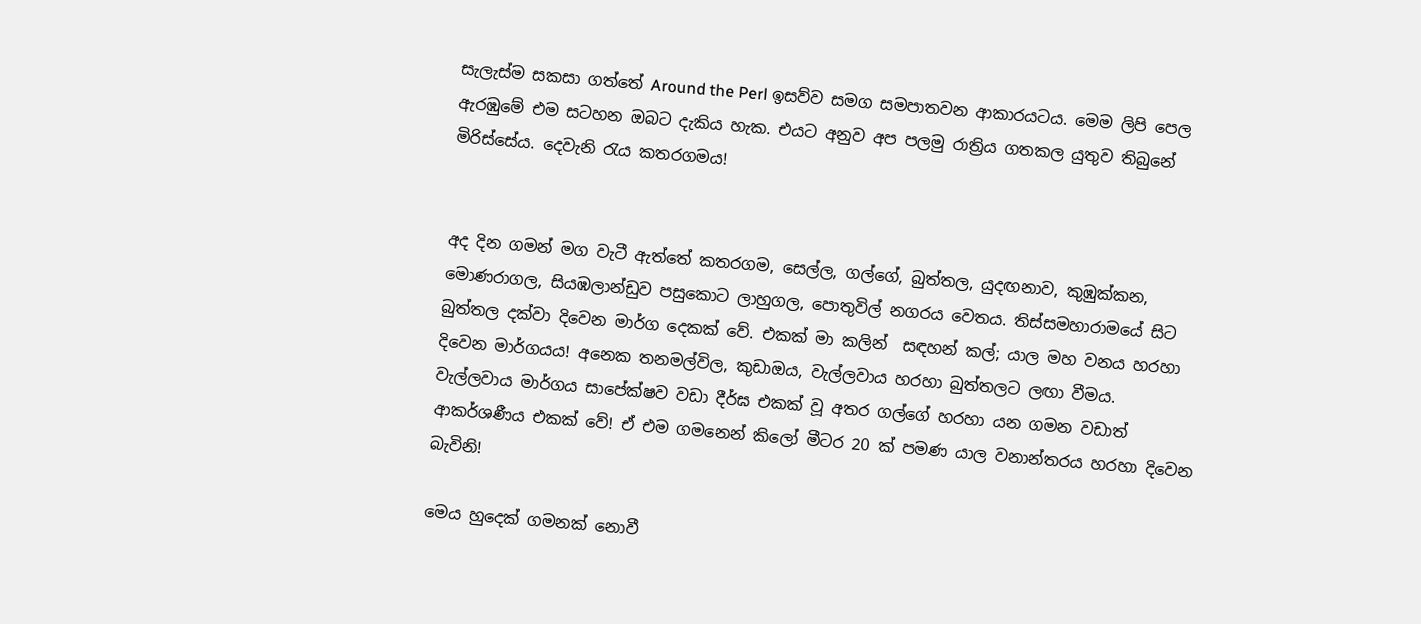සැලැස්ම සකසා ගත්තේ Around the Perl ඉසව්ව සමග සමපාතවන ආකාරයටය. මෙම ලිපි පෙල ඇරඹුමේ එම සටහන ඔබට දැකිය හැක. එයට අනුව අප පලමු රාත්‍රිය ගතකල යුතුව තිබුනේ මිරිස්සේය. දෙවැනි රැය කතරගමය!


අද දින ගමන් මග වැටී ඇත්තේ කතරගම, සෙල්ල, ගල්ගේ, බුත්තල, යුදඟනාව, කුඹුක්කන, මොණරාගල, සියඹලාන්ඩුව පසුකොට ලාහුගල, පොතුවිල් නගරය වෙතය. තිස්සමහාරාමයේ සිට බුත්තල දක්වා දිවෙන මාර්ග දෙකක් වේ. එකක් මා කලින්  සඳහන් කල්; යාල මහ වනය හරහා දිවෙන මාර්ගයය! අනෙක තනමල්විල, කුඩාඔය, වැල්ලවාය හරහා බුත්තලට ලඟා වීමය. වැල්ලවාය මාර්ගය සාපේක්ෂව වඩා දීර්ඝ එකක් වූ අතර ගල්ගේ හරහා යන ගමන වඩාත් ආකර්ශණීය එකක් වේ! ඒ එම ගමනෙන් කිලෝ මීටර 20 ක් පමණ යාල වනාන්තරය හරහා දිවෙන බැවිනි!

මෙය හුදෙක් ගමනක් නොවී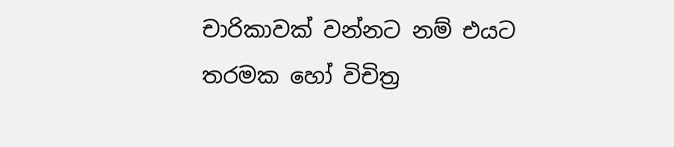චාරිකාවක් වන්නට නම් එයට තරමක හෝ විචිත්‍ර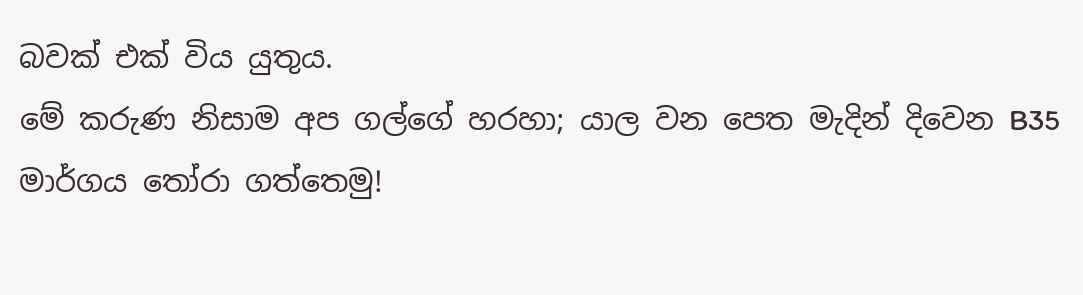බවක් එක් විය යුතුය.
මේ කරුණ නිසාම අප ගල්ගේ හරහා; යාල වන පෙත මැදින් දිවෙන B35 මාර්ගය තෝරා ගත්තෙමු!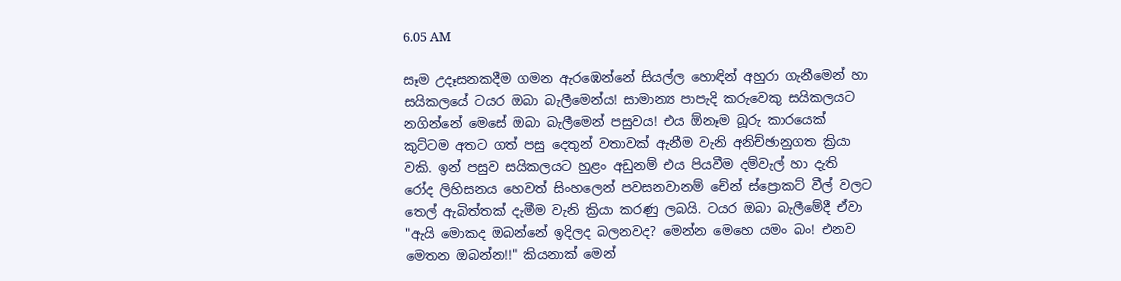6.05 AM

සෑම උදෑසනකදීම ගමන ඇරඹෙන්නේ සියල්ල හොඳින් අහුරා ගැනීමෙන් හා සයිකලයේ ටයර ඔබා බැලීමෙන්ය! සාමාන්‍ය පාපැදි කරුවෙකු සයිකලයට නගින්නේ මෙසේ ඔබා බැලීමෙන් පසුවය! එය ඕනෑම බූරු කාරයෙක් කුට්ටම අතට ගත් පසු දෙතුන් වතාවක් ඇනීම වැනි අනිච්ඡානුගත ක්‍රියා වකි. ඉන් පසුව සයිකලයට හුළං අඩුනම් එය පියවීම දම්වැල් හා දැති රෝද ලිහිසනය හෙවත් සිංහලෙන් පවසනවානම් චේන් ස්ප්‍රොකට් වීල් වලට තෙල් ඇබිත්තක් දැමීම වැනි ක්‍රියා කරණු ලබයි. ටයර ඔබා බැලීමේදී ඒවා "ඇයි මොකද ඔබන්නේ ඉදිලද බලනවද? මෙන්න මෙහෙ යමං බං! එනව මෙතන ඔබන්න!!" කියනාක් මෙන්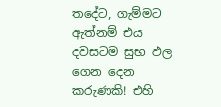තදේට, ගැම්මට  ඇත්නම් එය දවසටම සුභ ඵල ගෙන දෙන කරුණකි! එහි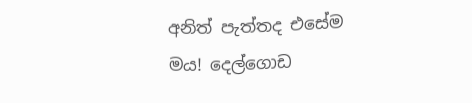අනිත් පැත්තද එසේම මය! දෙල්ගොඩ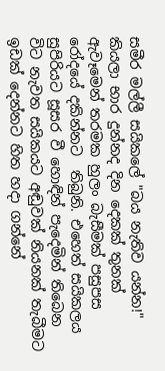සමීර මල්ලී සයිකලේ "බය නැතිව යන්න!" කියලා භාර දුන්නද දින දෙකක් තුනක් ඇවෑමෙන් තරමක හුලං බැසීමක් පසුපස රෝදයේ දකින්නට  තිබුනි. එහෙත් සයිකලය සුපිරියට සූසර වී හොඳින් පැදෙමින් තිබෙන විට නැවත සයිකයට අඬුවක් නියනක් තැබීමට ඉඩක් දෙන්නට හිත හදා ගන්නේ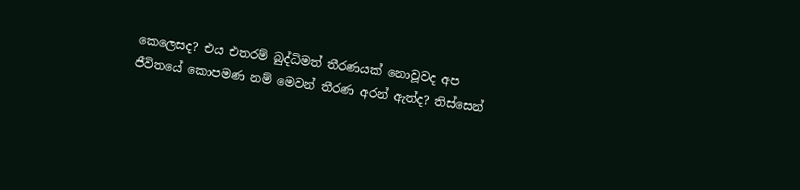කෙලෙසද? එය එතරම් බුද්ධිමත් තීරණයක් නොවූවද අප ජීවිතයේ කොපමණ නම් මෙවන් තීරණ අරන් ඇත්ද? තිස්සෙන්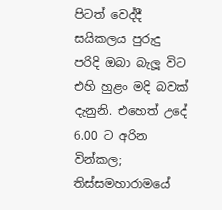පිටත් වෙද්දී සයිකලය පුරුදු පරිදි ඔබා බැලූ විට එහි හුළං මදි බවක් දැනුනි. එහෙත් උදේ 6.00 ට අරින වින්කල; තිස්සමහාරාමයේ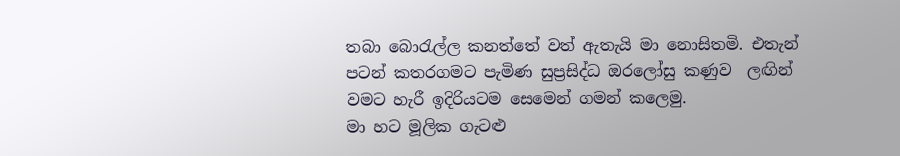තබා බොරැල්ල කනත්තේ වත් ඇතැයි මා නොසිතමි. එතැන් පටන් කතරගමට පැමිණ සුප්‍රසිද්ධ ඔරලෝසු කණුව  ලඟින්  වමට හැරී ඉදිරියටම සෙමෙන් ගමන් කලෙමු.
මා හට මූලික ගැටළු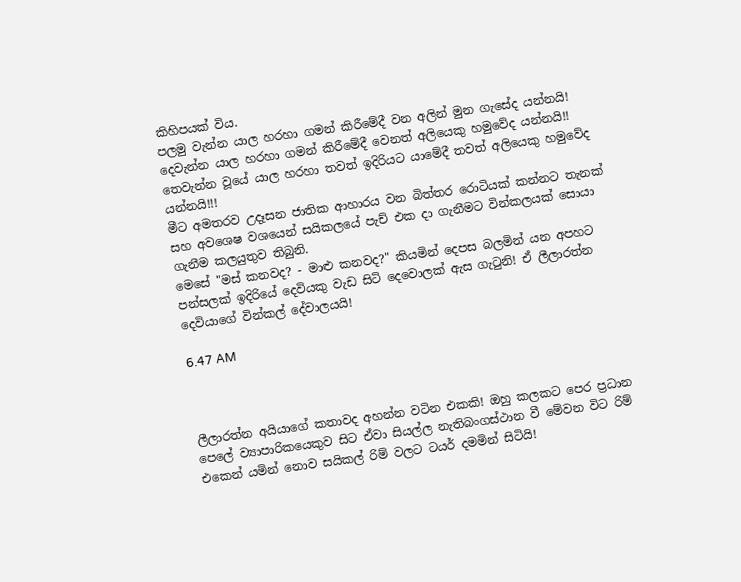කිහිපයක් විය.
පලමු වැන්න යාල හරහා ගමන් කිරීමේදී වන අලින් මුන ගැසේද යන්නයි!
දෙවැන්න යාල හරහා ගමන් කිරීමේදී වෙනත් අලියෙකු හමුවේද යන්නයි!!
තෙවැන්න වූයේ යාල හරහා තවත් ඉදිරියට යාමේදී තවත් අලියෙකු හමුවේද යන්නයි!!!
මීට අමතරව උදෑසන ජාතික ආහාරය වන බිත්තර රොටියක් කන්නට තැනක් සහ අවශෙෂ වශයෙන් සයිකලයේ පැච් එක දා ගැනීමට වින්කලයක් සොයා ගැනීම කලයුතුව තිබුනි.
මෙසේ "මස් කනවද? - මාළු කනවද?" කියමින් දෙපස බලමින් යන අපහට පන්සලක් ඉදිරියේ දෙවියකු වැඩ සිටි දෙවොලක් ඇස ගැටුනි! ඒ ලීලාරත්න දෙවියාගේ වින්කල් දේවාලයයි!

6.47 AM



ලීලාරත්න අයියාගේ කතාවද අහන්න වටින එකකි! ඔහු කලකට පෙර ප්‍රධාන පෙලේ ව්‍යාපාරිකයෙකුව සිට ඒවා සියල්ල නැතිබංගස්ථාන වී මේවන විට රිම් එකෙන් යමින් නොව සයිකල් රිම් වලට ටයර් දමමින් සිටියි!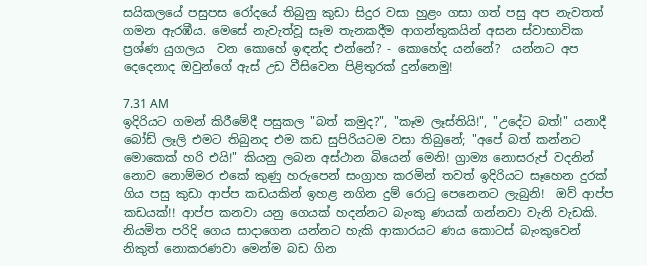සයිකලයේ පසුපස රෝදයේ තිබුනු කුඩා සිදුර වසා හුළං ගසා ගත් පසු අප නැවතත් ගමන ඇරඹීය. මෙසේ නැවැත්වූ සෑම තැනකදීම ආගන්තුකයින් අසන ස්වාභාවික ප්‍රශ්ණ යුගලය  වන කොහේ ඉඳන්ද එන්නේ? - කොහේද යන්නේ?  යන්නට අප දෙදෙනාද ඔවුන්ගේ ඇස් උඩ වීසිවෙන පිළිතුරක් දුන්නෙමු!

7.31 AM
ඉදිරියට ගමන් කිරීමේදී පසුකල "බත් කමුද?", "කෑම ලෑස්තියි!", "උදේට බත්!" යනාදී බෝඩ් ලෑලි එමට තිබුනද එම කඩ සුපිරියටම වසා තිබුනේ; "අපේ බත් කන්නට මොකෙක් හරි එයි!" කියනු ලබන අස්ථාන බියෙන් මෙනි! ග්‍රාම්‍ය නොසරුප් වදනින් නොව නොම්මර එකේ කුණු හරුපෙන් සංග්‍රාහ කරමින් තවත් ඉදිරියට සෑහෙන දුරක් ගිය පසු කුඩා ආප්ප කඩයකින් ඉහළ නගින දුම් රොටු පෙනෙනට ලැබුනි!  ඔව් ආප්ප කඩයක්!! ආප්ප කනවා යනු ගෙයක් හදන්නට බැංකු ණයක් ගන්නවා වැනි වැඩකි. නියමිත පරිදි ගෙය සාදාගෙන යන්නට හැකි ආකාරයට ණය කොටස් බැංකුවෙන් නිකුත් නොකරණවා මෙන්ම බඩ ගින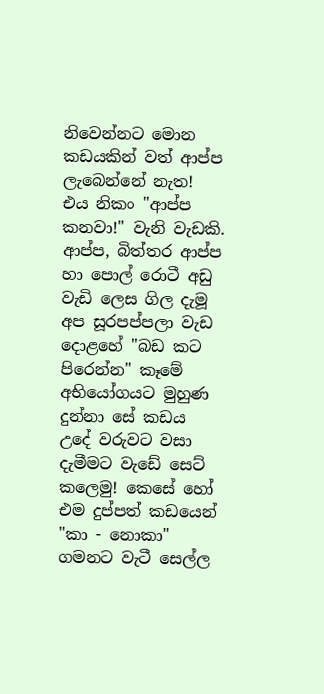නිවෙන්නට මොන කඩයකින් වත් ආප්ප ලැබෙන්නේ නැත! එය නිකං "ආප්ප කනවා!" වැනි වැඩකි. ආප්ප, බිත්තර ආප්ප හා පොල් රොටී අඩු වැඩි ලෙස ගිල දැමූ අප සූරපප්පලා වැඩ දොළහේ "බඩ කට පිරෙන්න" කෑමේ අභියෝගයට මුහුණ දුන්නා සේ කඩය උදේ වරුවට වසා දැමීමට වැඩේ සෙට් කලෙමු! කෙසේ හෝ එම දුප්පත් කඩයෙන් "කා - නොකා" ගමනට වැටී සෙල්ල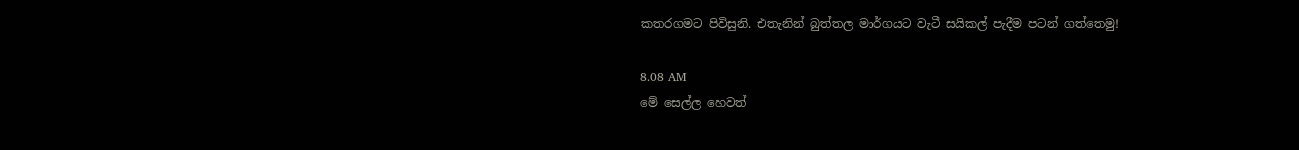කතරගමට පිවිසුනි. එතැනින් බුත්තල මාර්ගයට වැටී සයිකල් පැදීම පටන් ගත්තෙමු!

8.08 AM
මේ සෙල්ල හෙවත්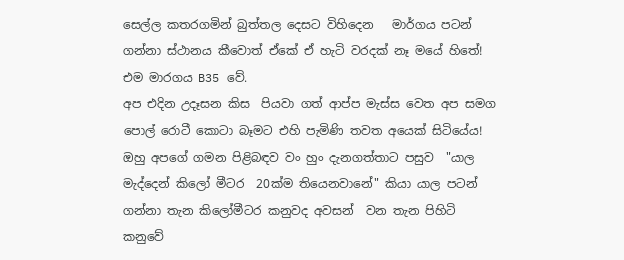සෙල්ල කතරගමින් බුත්තල දෙසට විහිදෙන   මාර්ගය පටන් ගන්නා ස්ථානය කීවොත් ඒකේ ඒ හැටි වරදක් නෑ මයේ හිතේ! එම මාරගය B35 වේ.
අප එදින උදෑසන කිස  පියවා ගත් ආප්ප මැස්ස වෙත අප සමග පොල් රොටී කොටා බෑමට එහි පැමිණි තවත අයෙක් සිටියේය! ඔහු අපගේ ගමන පිළිබඳව වං හුං දැනගත්තාට පසුව  "යාල මැද්දෙන් කිලෝ මීටර  20ක්ම තියෙනවානේ" කියා යාල පටන් ගන්නා තැන කිලෝමීටර කනුවද අවසන්  වන තැන පිහිටි කනුවේ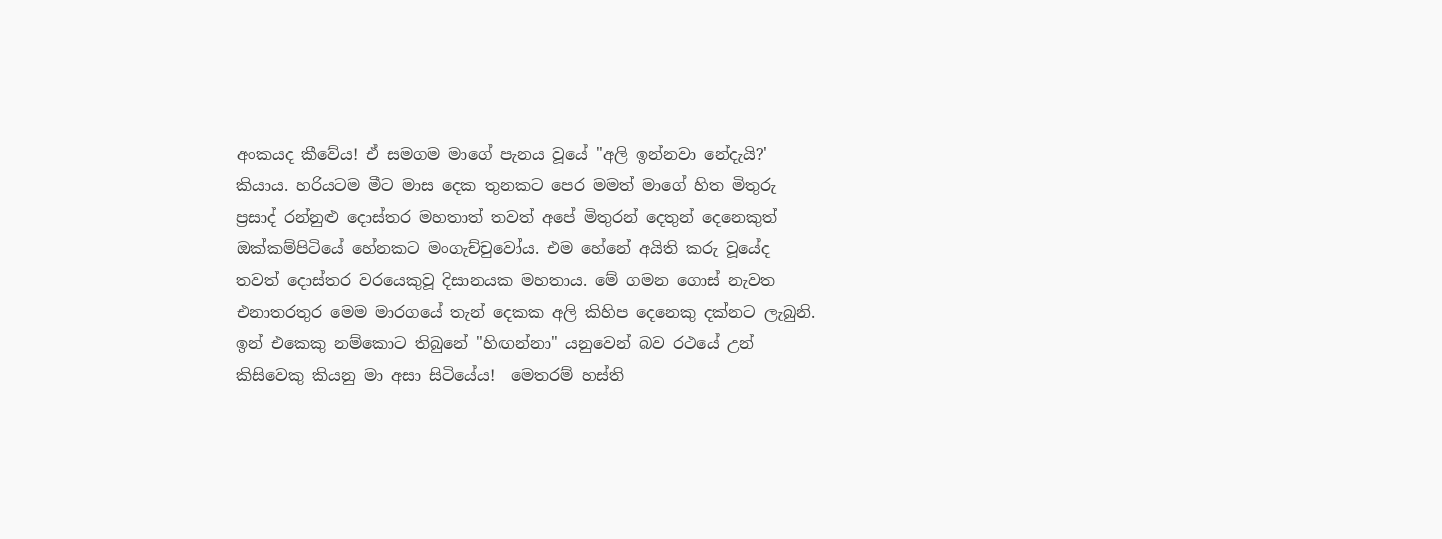අංකයද කීවේය! ඒ සමගම මාගේ පැනය වූයේ "අලි ඉන්නවා නේදැයි?' කියාය. හරියටම මීට මාස දෙක තුනකට පෙර මමත් මාගේ හිත මිතුරු ප්‍රසාද් රන්නුළු දොස්තර මහතාත් තවත් අපේ මිතුරන් දෙතුන් දෙනෙකුත් ඔක්කම්පිටියේ හේනකට මංගැච්චුවෝය. එම හේනේ අයිති කරු වූයේද තවත් දොස්තර වරයෙකුවූ දිසානයක මහතාය. මේ ගමන ගොස් නැවත එනාතරතුර මෙම මාරගයේ තැන් දෙකක අලි කිහිප දෙනෙකු දක්නට ලැබුනි. ඉන් එකෙකු නම්කොට තිබුනේ "හිඟන්නා" යනුවෙන් බව රථයේ උන් කිසිවෙකු කියනු මා අසා සිටියේය!  මෙතරම් හස්ති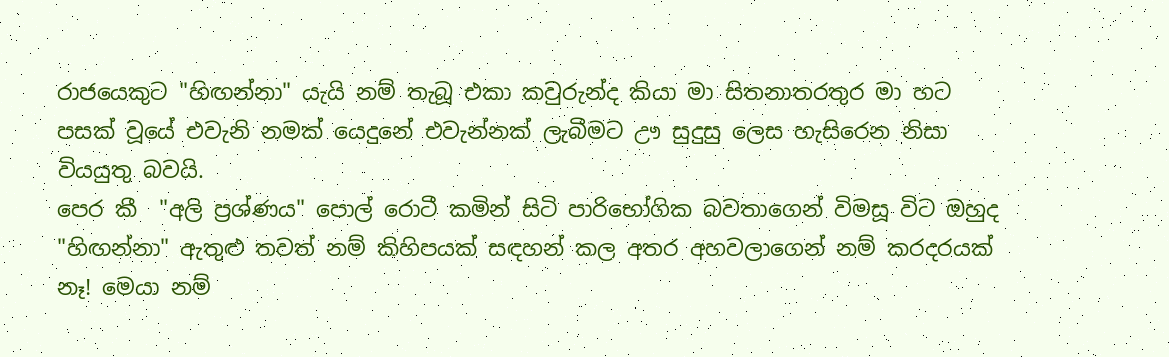රාජයෙකුට "හිඟන්නා" යැයි නම් තැබූ එකා කවුරුන්ද කියා මා සිතනාතරතුර මා හට පසක් වූයේ එවැනි නමක් යෙදුනේ එවැන්නක් ලැබීමට ඌ සුදුසු ලෙස හැසිරෙන නිසා වියයුතු බවයි.
පෙර කී  "අලි ප්‍රශ්ණය" පොල් රොටී කමින් සිටි පාරිභෝගික බවතාගෙන් විමසූ විට ඔහුද "හිඟන්නා" ඇතුළු තවත් නම් කිහිපයක් සඳහන් කල අතර අහවලාගෙන් නම් කරදරයක් නෑ! මෙයා නම්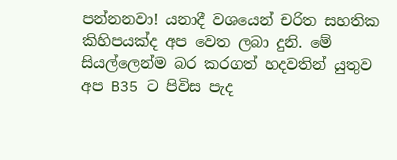පන්නනවා! යනාදී වශයෙන් චරිත සහතික කිහිපයක්ද අප වෙත ලබා දුනි. මේ සියල්ලෙන්ම බර කරගත් හදවතින් යුතුව අප B35 ට පිවිස පැද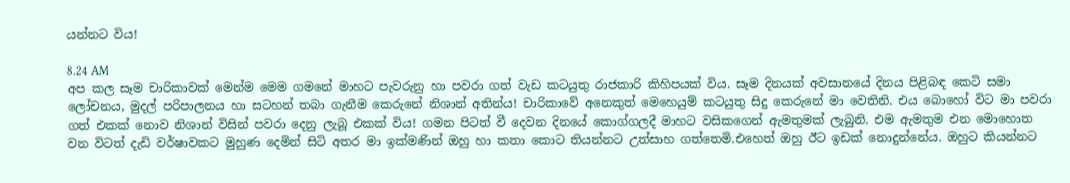යන්නට විය!

8.24 AM
අප කල සෑම චාරිකාවක් මෙන්ම මෙම ගමනේ මාහට පැවරුනු හා පවරා ගත් වැඩ කටයුතු රාජකාරි කිහිපයක් විය. සෑම දිනයක් අවසානයේ දිනය පිළිබඳ කෙටි සමා ලෝචනය, මුදල් පරිපාලනය හා සටහන් තබා ගැනීම කෙරුනේ නිශාන් අතින්ය! චාරිකාවේ අනෙකුත් මෙහෙයුම් කටයුතු සිදු කෙරුනේ මා වෙතිනි. එය බොහෝ විට මා පවරා ගත් එකක් නොව නිශාන් විසින් පවරා දෙනු ලැබූ එකක් විය! ගමන පිටත් වී දෙවන දිනයේ කොග්ගලදී මාහට වසිකගෙන් ඇමතුමක් ලැබුනි. එම ඇමතුම එන මොහොත වන විටත් දැඩි වර්ෂාවකට මුහුණ දෙමින් සිටි අතර මා ඉක්මණින් ඔහු හා කතා කොට තියන්නට උත්සාහ ගත්තෙමි.එහෙත් ඔහු ඊට ඉඩක් නොදුන්නේය. ඔහුට කියන්නට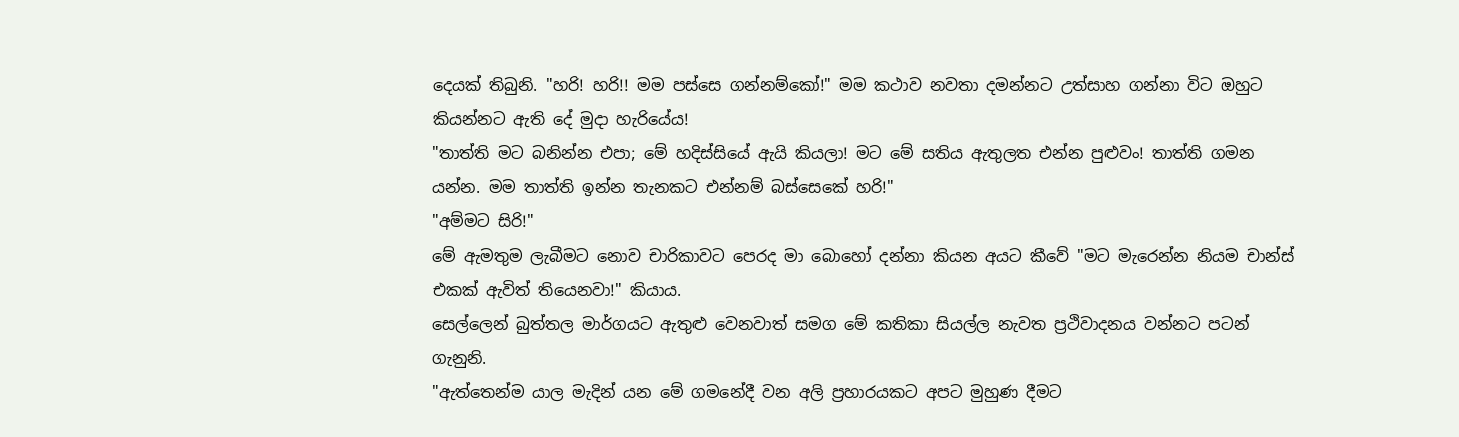දෙයක් තිබුනි. "හරි! හරි!! මම පස්සෙ ගන්නම්කෝ!" මම කථාව නවතා දමන්නට උත්සාහ ගන්නා විට ඔහුට කියන්නට ඇති දේ මුදා හැරියේය!
"තාත්ති මට බනින්න එපා; මේ හදිස්සියේ ඇයි කියලා! මට මේ සතිය ඇතුලත එන්න පුළුවං! තාත්ති ගමන යන්න. මම තාත්ති ඉන්න තැනකට එන්නම් බස්සෙකේ හරි!"
"අම්මට සිරි!"
මේ ඇමතුම ලැබීමට නොව චාරිකාවට පෙරද මා බොහෝ දන්නා කියන අයට කීවේ "මට මැරෙන්න නියම චාන්ස් එකක් ඇවිත් තියෙනවා!" කියාය.
සෙල්ලෙන් බුත්තල මාර්ගයට ඇතුළු වෙනවාත් සමග මේ කතිකා සියල්ල නැවත ප්‍රථිවාදනය වන්නට පටන් ගැනුනි.
"ඇත්තෙන්ම යාල මැදින් යන මේ ගමනේදී වන අලි ප්‍රහාරයකට අපට මුහුණ දීමට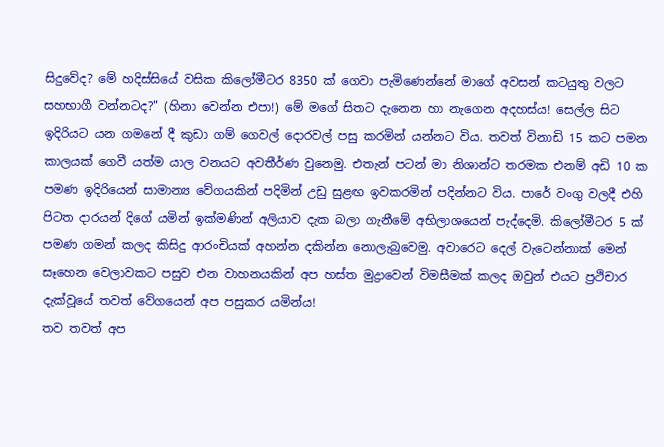සිදුවේද? මේ හදිස්සියේ වසික කිලෝමීටර 8350 ක් ගෙවා පැමිණෙන්නේ මාගේ අවසන් කටයුතු වලට සහභාගී වන්නටද?" (හිනා වෙන්න එපා!) මේ මගේ සිතට දැනෙන හා නැගෙන අදහස්ය! සෙල්ල සිට ඉදිරියට යන ගමනේ දී කුඩා ගම් ගෙවල් දොරවල් පසු කරමින් යන්නට විය. තවත් විනාඩි 15 කට පමන කාලයක් ගෙවී යත්ම යාල වනයට අවතීර්ණ වුනෙමු. එතැන් පටන් මා නිශාන්ට තරමක එනම් අඩි 10 ක පමණ ඉදිරියෙන් සාමාන්‍ය වේගයකින් පදිමින් උඩු සුළඟ ඉවකරමින් පදින්නට විය. පාරේ වංගු වලදී එහි පිටත දාරයන් දිගේ යමින් ඉක්මණින් අලියාව දැක බලා ගැනීමේ අභිලාශයෙන් පැද්දෙමි. කිලෝමීටර 5 ක් පමණ ගමන් කලද කිසිදු ආරංචියක් අහන්න දකින්න නොලැබුවෙමු. අවාරෙට දෙල් වැටෙන්නාක් මෙන් සෑහෙන වෙලාවකට පසුව එන වාහනයකින් අප හස්ත මුද්‍රාවෙන් විමසීමක් කලද ඔවුන් එයට ප්‍රථිචාර දැක්වූයේ තවත් වේගයෙන් අප පසුකර යමින්ය!
තව තවත් අප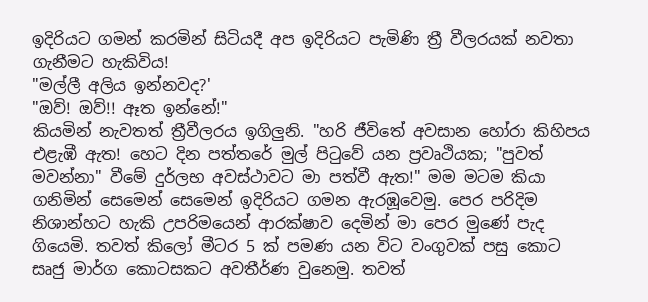ඉදිරියට ගමන් කරමින් සිටියදී අප ඉදිරියට පැමිණි ත්‍රී වීලරයක් නවතා ගැනීමට හැකිවිය!
"මල්ලී අලිය ඉන්නවද?'
"ඔව්! ඔව්!! ඈත ඉන්නේ!"
කියමින් නැවතත් ත්‍රීවීලරය ඉගිලුනි. "හරි ජීවිතේ අවසාන හෝරා කිහිපය එළැඹී ඇත! හෙට දින පත්තරේ මුල් පිටුවේ යන ප්‍රවෘථියක; "පුවත් මවන්නා" වීමේ දුර්ලභ අවස්ථාවට මා පත්වී ඇත!" මම මටම කියා ගනිමින් සෙමෙන් සෙමෙන් ඉදිරියට ගමන ඇරඹූවෙමු. පෙර පරිදිම නිශාන්හට හැකි උපරිමයෙන් ආරක්ෂාව දෙමින් මා පෙර මුණේ පැද ගියෙමි. තවත් කිලෝ මීටර 5 ක් පමණ යන විට වංගුවක් පසු කොට සෘජු මාර්ග කොටසකට අවතීර්ණ වුනෙමු. තවත්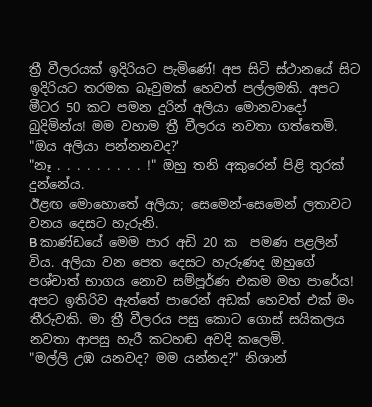ත්‍රී වීලරයක් ඉදිරියට පැමිණේ! අප සිටි ස්ථානයේ සිට ඉදිරියට තරමක බෑවුමක් හෙවත් පල්ලමකි. අපට මීටර 50 කට පමන දුරින් අලියා මොනවාදෝ බුදිමින්ය! මම වහාම ත්‍රී වීලරය නවතා ගත්තෙමි.
"ඔය අලියා පන්නනවද?'
"නෑ . . . . . . . . . !" ඔහු තනි අකුරෙන් පිළි තුරක් දුන්නේය.
ඊළඟ මොහොතේ අලියා; සෙමෙන්-සෙමෙන් ලතාවට වනය දෙසට හැරුනි.
B කාණ්ඩයේ මෙම පාර අඩි 20 ක  පමණ පළලින්  විය. අලියා වන පෙත දෙසට හැරුණද ඔහුගේ පශ්චාත් භාගය නොව සම්පූර්ණ එකම මහ පාරේය!  අපට ඉතිරිව ඇත්තේ පාරෙන් අඩක් හෙවත් එක් මං තීරුවකි. මා ත්‍රී වීලරය පසු කොට ගොස් සයිකලය නවතා ආපසු හැරී කටහඬ අවදි කලෙමි.
"මල්ලි උඹ යනවද? මම යන්නද?" නිශාන්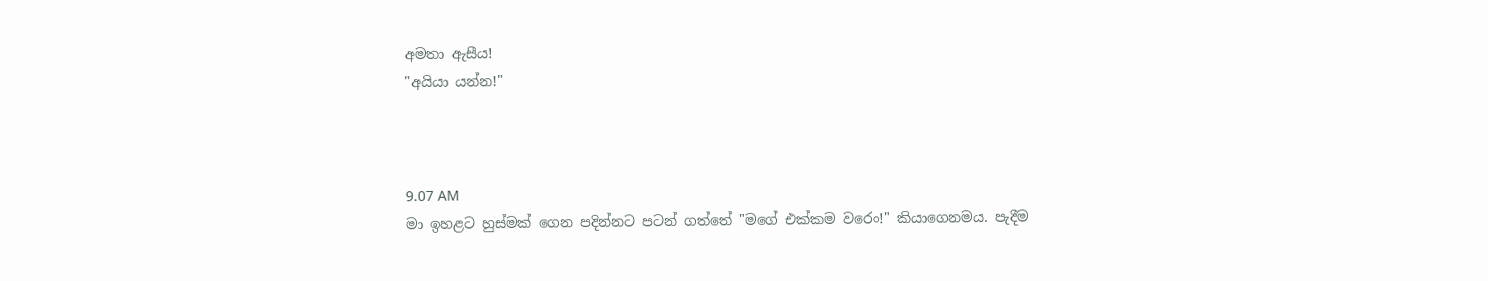අමතා ඇසීය!
"අයියා යන්න!"



9.07 AM
මා ඉහළට හුස්මක් ගෙන පදින්නට පටන් ගත්තේ "මගේ එක්කම වරෙං!" කියාගෙනමය. පැදීම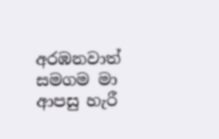අරඹනවාත් සමගම මා ආපසු හැරී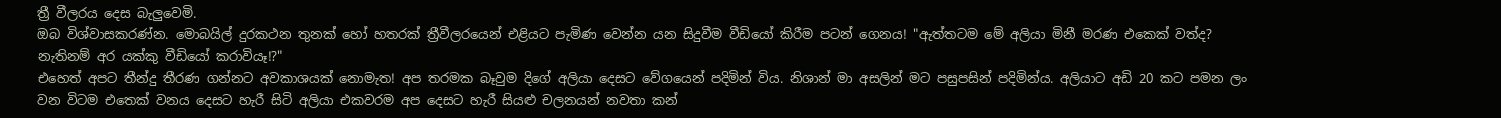ත්‍රී වීලරය දෙස බැලුවෙමි.
ඔබ විශ්වාසකරණ්න. මොබයිල් දුරකථන තුනක් හෝ හතරක් ත්‍රීවීලරයෙන් එළියට පැමිණ වෙන්න යන සිදුවීම වීඩියෝ කිරීම පටන් ගෙනය! "ඇත්තටම මේ අලියා මිනී මරණ එකෙක් වත්ද? නැතිනම් අර යක්කු වීඩියෝ කරාවියෑ!?"
එහෙත් අපට තීන්දු තීරණ ගන්නට අවකාශයක් නොමැත! අප තරමක බෑවුම දිගේ අලියා දෙසට වේගයෙන් පදිමින් විය. නිශාන් මා අසලින් මට පසුපසින් පදිමින්ය. අලියාට අඩි 20 කට පමන ලං වන විටම එතෙක් වනය දෙසට හැරී සිටි අලියා එකවරම අප දෙසට හැරී සියළු චලනයන් නවතා කන්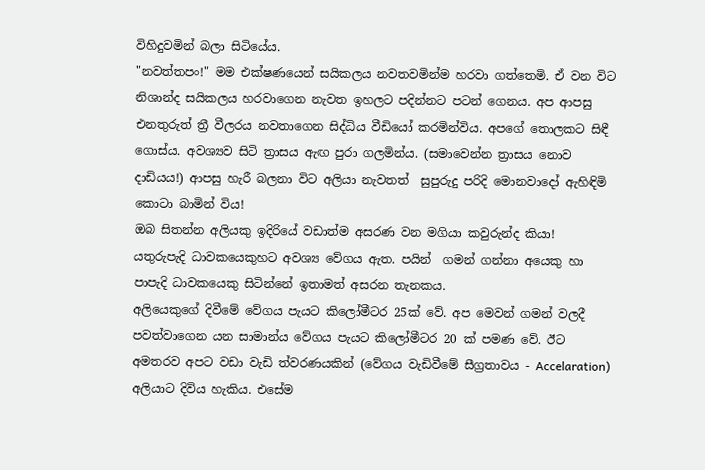විහිදුවමින් බලා සිටියේය.
"නවත්තපං!" මම එක්ෂණයෙන් සයිකලය නවතවමින්ම හරවා ගත්තෙමි. ඒ වන විට නිශාන්ද සයිකලය හරවාගෙන නැවත ඉහලට පදින්නට පටන් ගෙනය. අප ආපසු එනතුරුත් ත්‍රී වීලරය නවතාගෙන සිද්ධිය වීඩියෝ කරමින්විය. අපගේ තොලකට සිඳී ගොස්ය. අවශ්‍යව සිටි ත්‍රාසය ඇඟ පුරා ගලමින්ය. (සමාවෙන්න ත්‍රාසය නොව දාඩියය!) ආපසු හැරී බලනා විට අලියා නැවතත්  සුපුරුදු පරිදි මොනවාදෝ ඇහිඳිමි කොටා බාමින් විය!
ඔබ සිතන්න අලියකු ඉදිරියේ වඩාත්ම අසරණ වන මගියා කවුරුන්ද කියා!  යතුරුපැදි ධාවකයෙකුහට අවශ්‍ය වේගය ඇත. පයින්  ගමන් ගන්නා අයෙකු හා පාපැදි ධාවකයෙකු සිටින්නේ ඉතාමත් අසරන තැනකය.
අලියෙකුගේ දිවීමේ වේගය පැයට කිලෝමීටර 25ක් වේ. අප මෙවන් ගමන් වලදී පවත්වාගෙන යන සාමාන්ය වේගය පැයට කිලෝමීටර 20 ක් පමණ වේ. ඊට  අමතරව අපට වඩා වැඩි ත්වරණයකින් (වේගය වැඩිවීමේ සීග්‍රතාවය - Accelaration) අලියාට දිවිය හැකිය. එසේම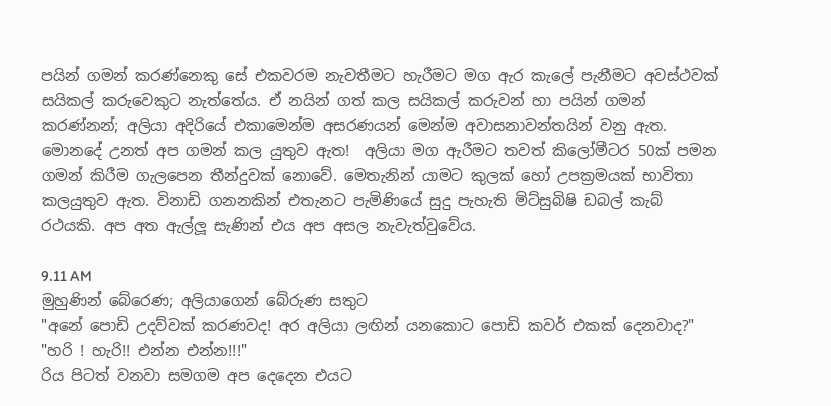පයින් ගමන් කරණ්නෙකු සේ එකවරම නැවතීමට හැරීමට මග ඇර කැලේ පැනීමට අවස්ථවක් සයිකල් කරුවෙකුට නැත්තේය. ඒ නයින් ගත් කල සයිකල් කරුවන් හා පයින් ගමන් කරණ්නන්; අලියා අදිරියේ එකාමෙන්ම අසරණයන් මෙන්ම අවාසනාවන්තයින් වනු ඇත. මොනදේ උනත් අප ගමන් කල යුතුව ඇත!  අලියා මග ඇරීමට තවත් කිලෝමීටර 50ක් පමන ගමන් කිරීම ගැලපෙන තීන්දුවක් නොවේ. මෙතැනින් යාමට කුලක් හෝ උපක්‍රමයක් භාවිතා කලයුතුව ඇත. විනාඩි ගනනකින් එතැනට පැමිණියේ සුදු පැහැති මිට්සුබිෂි ඩබල් කැබ් රථයකි. අප අත ඇල්ලූ සැණින් එය අප අසල නැවැත්වුවේය.

9.11 AM
මුහුණින් බේරෙණ; අලියාගෙන් බේරුණ සතුට
"අනේ පොඩි උදව්වක් කරණවද! අර අලියා ලඟින් යනකොට පොඩි කවර් එකක් දෙනවාද?"
"හරි ! හැරි!! එන්න එන්න!!!"
රිය පිටත් වනවා සමගම අප දෙදෙන එයට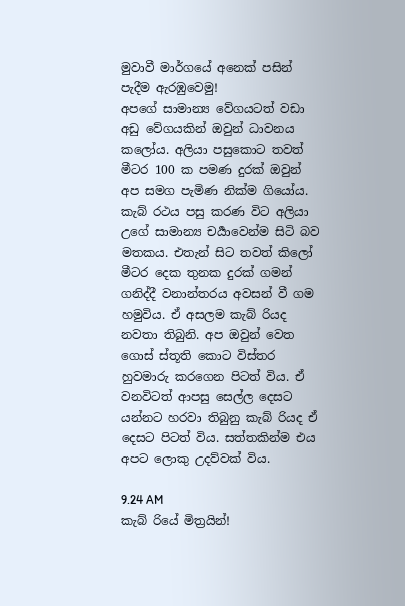මුවාවී මාර්ගයේ අනෙක් පසින් පැදීම ඇරඹුවෙමු!
අපගේ සාමාන්‍ය වේගයටත් වඩා අඩු වේගයකින් ඔවුන් ධාවනය කලෝය. අලියා පසුකොට තවත් මීටර 100 ක පමණ දුරක් ඔවුන් අප සමග පැමිණ නික්ම ගියෝය. කැබ් රථය පසු කරණ විට අලියා උගේ සාමාන්‍ය චර්‍යාවෙන්ම සිටි බව මතකය. එතැන් සිට තවත් කිලෝ මීටර දෙක තුනක දුරක් ගමන් ගනිද්දී වනාන්තරය අවසන් වී ගම හමුවිය. ඒ අසලම කැබ් රියද නවතා තිබුනි. අප ඔවුන් වෙත ගොස් ස්තූති කොට විස්තර හුවමාරු කරගෙන පිටත් විය. ඒ වනවිටත් ආපසු සෙල්ල දෙසට යන්නට හරවා තිබුනු කැබ් රියද ඒ දෙසට පිටත් විය. සත්තකින්ම එය අපට ලොකු උදව්වක් විය.

9.24 AM
කැබ් රියේ මිත්‍රයින්!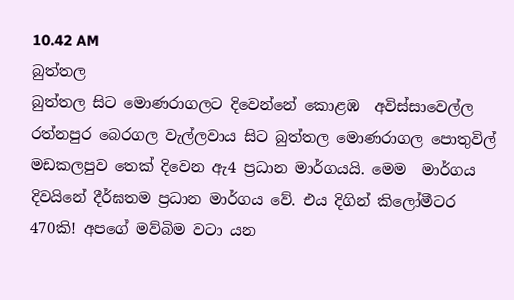10.42 AM
බුත්තල
බුත්තල සිට මොණරාගලට දිවෙන්නේ කොළඹ  අවිස්සාවෙල්ල රත්නපුර බෙරගල වැල්ලවාය සිට බුත්තල මොණරාගල පොතුවිල් මඩකලපුව තෙක් දිවෙන ඇ4 ප්‍රධාන මාර්ගයයි. මෙම  මාර්ගය දිවයිනේ දීර්ඝතම ප්‍රධාන මාර්ගය වේ. එය දිගින් කිලෝමීටර 470කි! අපගේ මව්බිම වටා යන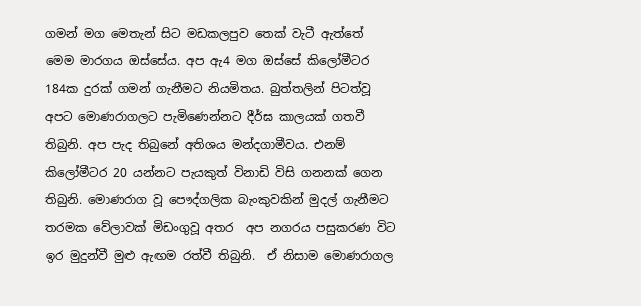ගමන් මග මෙතැන් සිට මඩකලපුව තෙක් වැටී ඇත්තේ මෙම මාරගය ඔස්සේය. අප ඇ4 මග ඔස්සේ කිලෝමීටර 184ක දුරක් ගමන් ගැනීමට නියමිතය. බුත්තලින් පිටත්වූ අපට මොණරාගලට පැමිණෙන්නට දීර්ඝ කාලයක් ගතවී තිබුනි. අප පැද තිබුනේ අතිශය මන්දගාමීවය. එනම් කිලෝමීටර 20 යන්නට පැයකුත් විනාඩි විසි ගනනක් ගෙන තිබුනි. මොණරාග වූ පෞද්ගලික බැංකුවකින් මුදල් ගැනීමට තරමක වේලාවක් මිඩංගුවූ අතර  අප නගරය පසුකරණ විට ඉර මුදුන්වී මුළු ඇඟම රත්වී තිබුනි.  ඒ නිසාම මොණරාගල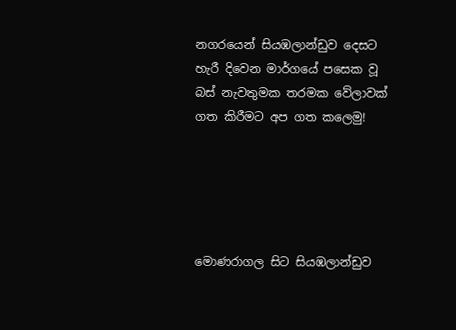නගරයෙන් සියඹලාන්ඩුව දෙසට හැරී දිවෙන මාර්ගයේ පසෙක වූ බස් නැවතුමක තරමක වේලාවක් ගත කිරීමට අප ගත කලෙමු!





මොණරාගල සිට සියඹලාන්ඩුව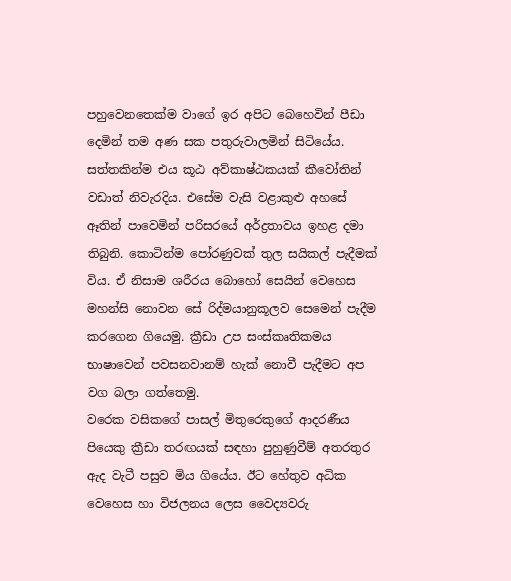පහුවෙනතෙක්ම වාගේ ඉර අපිට බෙහෙවින් පීඩා දෙමින් තම අණ සක පතුරුවාලමින් සිටියේය. සත්තකින්ම එය කූඨ අව්කාෂ්ඨකයක් කීවෝතින් වඩාත් නිවැරදිය. එසේම වැසි වළාකුළු අහසේ ඈතින් පාවෙමින් පරිසරයේ අර්ද්‍රතාවය ඉහළ දමා තිබුනි. කොටින්ම පෝරණුවක් තුල සයිකල් පැදීමක් විය. ඒ නිසාම ශරීරය බොහෝ සෙයින් වෙහෙස මහන්සි නොවන සේ රිද්මයානුකූලව සෙමෙන් පැදීම කරගෙන ගියෙමු. ක්‍රීඩා උප සංස්කෘතිකමය භාෂාවෙන් පවසනවානම් හැක් නොවී පැදීමට අප වග බලා ගත්තෙමු.
වරෙක වසිකගේ පාසල් මිතුරෙකුගේ ආදරණීය පියෙකු ක්‍රීඩා තරඟයක් සඳහා පුහුණුවීම් අතරතුර ඇද වැටී පසුව මිය ගියේය. ඊට හේතුව අධික වෙහෙස හා විජලනය ලෙස වෛද්‍යවරු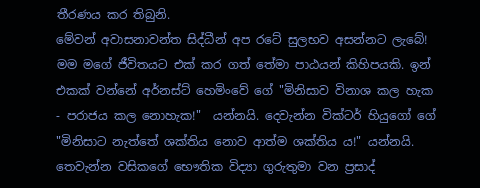තීරණය කර තිබුනි.
මේවන් අවාසනාවන්ත සිද්ධීන් අප රටේ සුලභව අසන්නට ලැබේ! මම මගේ ජීවිතයට එක් කර ගත් තේමා පාඨයන් කිහිපයකි. ඉන් එකක් වන්නේ අර්නස්ට් හෙමිංවේ ගේ "මිනිසාව විනාශ කල හැක - පරාජය කල නොහැක!"  යන්නයි. දෙවැන්න වික්ටර් හියුගෝ ගේ "මිනිසාට නැත්තේ ශක්තිය නොව ආත්ම ශක්තිය ය!" යන්නයි. තෙවැන්න වසිකගේ භෞතික විද්‍යා ගුරුතුමා වන ප්‍රසාද්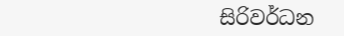සිරිවර්ධන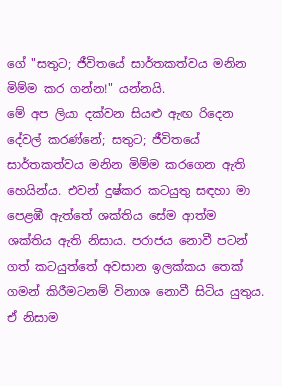ගේ "සතුට; ජීවිතයේ සාර්තකත්වය මනින මිම්ම කර ගන්න!" යන්නයි.
මේ අප ලියා දක්වන සියළු ඇඟ රිදෙන දේවල් කරණ්නේ; සතුට; ජීවිතයේ සාර්තකත්වය මනින මිම්ම කරගෙන ඇති හෙයින්ය. එවන් දුෂ්කර කටයුතු සඳහා මා පෙළඹී ඇත්තේ ශක්තිය සේම ආත්ම ශක්තිය ඇති නිසාය. පරාජය නොවී පටන් ගත් කටයුත්තේ අවසාන ඉලක්කය තෙක් ගමන් කිරීමටනම් විනාශ නොවී සිටිය යුතුය. ඒ නිසාම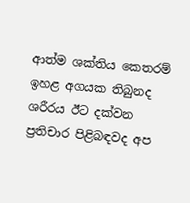ආත්ම ශක්තිය කෙතරම් ඉහළ අගයක තිබුනද ශරීරය ඊට දක්වන ප්‍රතිචාර පිළිබඳවද අප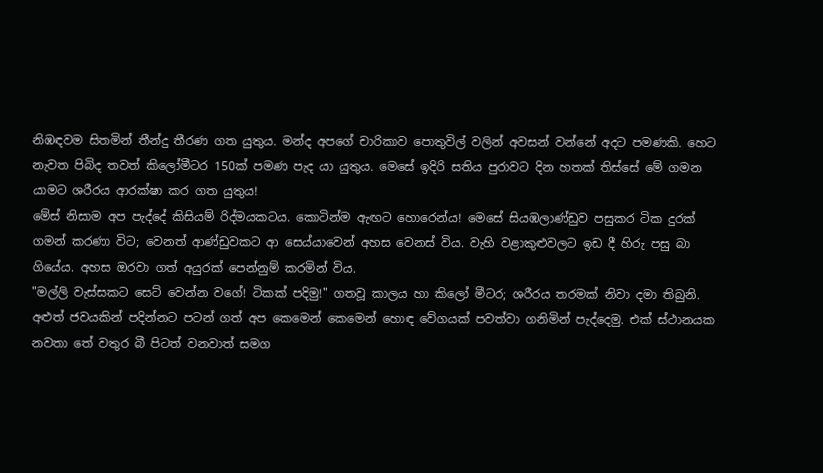නිඹඳවම සිතමින් තීන්දු තීරණ ගත යුතුය. මන්ද අපගේ චාරිකාව පොතුවිල් වලින් අවසන් වන්නේ අදට පමණකි. හෙට නැවත පිබිද තවත් කිලෝමීටර 150ක් පමණ පැද යා යුතුය. මෙසේ ඉදිරි සතිය පුරාවට දින හතක් තිස්සේ මේ ගමන යාමට ශරීරය ආරක්ෂා කර ගත යුතුය!
මේස් නිසාම අප පැද්දේ කිසියම් රිද්මයකටය. කොටින්ම ඇඟට හොරෙන්ය! මෙසේ සියඹලාණ්ඩුව පසුකර ටික දුරක්  ගමන් කරණා විට; වෙනත් ආණ්ඩුවකට ආ සෙය්යාවෙන් අහස වෙනස් විය. වැහි වළාකුළුවලට ඉඩ දී හිරු පසු බා ගියේය. අහස ඔරවා ගත් අයුරක් පෙන්නුම් කරමින් විය.
"මල්ලි වැස්සකට සෙට් වෙන්න වගේ! ටිකක් පදිමු!" ගතවූ කාලය හා කිලෝ මීටර; ශරීරය තරමක් නිවා දමා තිබුනි. අළුත් ජවයකින් පදින්නට පටන් ගත් අප කෙමෙන් කෙමෙන් හොඳ වේගයක් පවත්වා ගනිමින් පැද්දෙමු. එක් ස්ථානයක නවතා තේ වතුර බී පිටත් වනවාත් සමග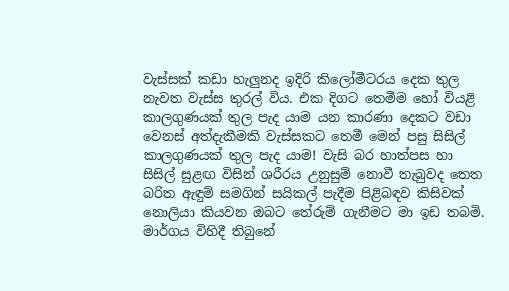වැස්සක් කඩා හැලුනද ඉදිරි කිලෝමීටරය දෙක තුල නැවත වැස්ස තුරල් විය. එක දිගට තෙමීම හෝ වියළි කාලගුණයක් තුල පැද යාම යන කාරණා දෙකට වඩා වෙනස් අත්දැකීමකි වැස්සකට තෙමී මෙන් පසු සිසිල් කාලගුණයක් තුල පැද යාම! වැසි බර හාත්පස හා සිසිල් සුළඟ විසින් ශරීරය උනුසුම් නොවී තැබුවද තෙත බරිත ඇඳුම් සමගින් සයිකල් පැදීම පිළිබඳව කිසිවක් නොලියා කියවන ඔබට තේරුම් ගැනීමට මා ඉඩ තබමි.
මාර්ගය විහිදී තිබුනේ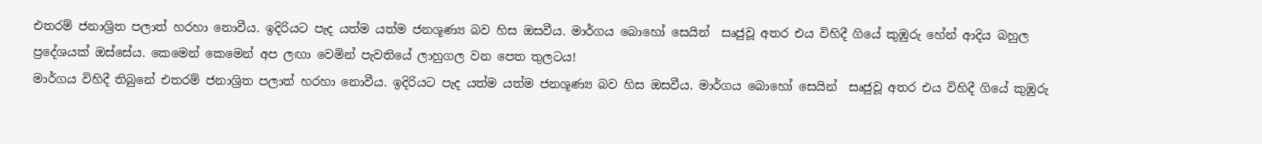එතරම් ජනාශ්‍රිත පලාත් හරහා නොවීය. ඉදිරියට පැද යත්ම යත්ම ජනශූණ්‍ය බව හිස ඔසවීය. මාර්ගය බොහෝ සෙයින්  සෘජුවූ අතර එය විහිදී ගියේ කුඹුරු හේන් ආදිය බහුල ප්‍රදේශයක් ඔස්සේය. කෙමෙන් කෙමෙන් අප ලඟා වෙමින් පැවතියේ ලාහුගල වන පෙත තුලටය!
මාර්ගය විහිදී තිබුනේ එතරම් ජනාශ්‍රිත පලාත් හරහා නොවීය. ඉදිරියට පැද යත්ම යත්ම ජනශූණ්‍ය බව හිස ඔසවීය. මාර්ගය බොහෝ සෙයින්  සෘජුවූ අතර එය විහිදී ගියේ කුඹුරු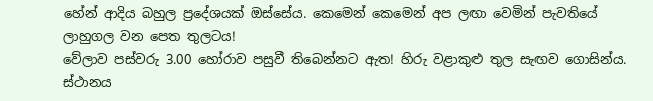හේන් ආදිය බහුල ප්‍රදේශයක් ඔස්සේය. කෙමෙන් කෙමෙන් අප ලඟා වෙමින් පැවතියේ ලාහුගල වන පෙත තුලටය!
වේලාව පස්වරු 3.00 හෝරාව පසුවී තිබෙන්නට ඇත! හිරු වළාකුළු තුල සැඟව ගොසින්ය. ස්ථානය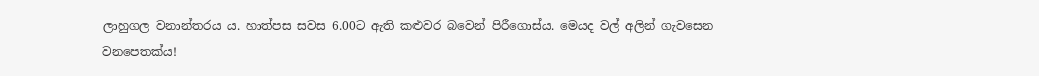ලාහුගල වනාන්තරය ය. හාත්පස සවස 6.00ට ඇති කළුවර බවෙන් පිරීගොස්ය. මෙයද වල් අලින් ගැවසෙන වනපෙතක්ය!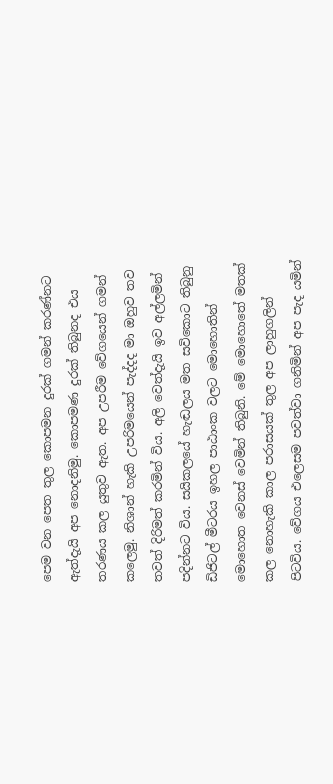පෙම වන පෙත තුල කොපමන දුරක් ගමන් කරණ්නට ඇත්දැයි අප නොදනිමු. කොපමණ දුරක් තිබුනද එය තරණය කල යුතුව ඇත. අප උපරීම වේගයෙන් ගමන් කලෙමු. නිශාන් හැකි උපරිමයෙන් පැද්දද මා ඔහුව තව තවත් දිරිමත් කරමින් විය. අලි වෙත්දැයි ඉව අල්ලමින් පදින්නට විය. සයිකලයේ හැඬලය මත සවිකොට තිබුනු ඩිජිටල් මීටරය ඉහල පාඨාංක වලට මොහොතින් මොහොත වෙනස් වෙමින් තිබුනි. මේ මොහොතේ මතක් කල නොහැකි කාල පරාසයක් තුල අප ලාහුගලින් පිටවිය. වේගය එලෙසම පවත්වා ගනිමින් අප පැද යමින්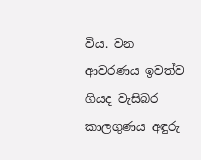විය. වන ආවරණය ඉවත්ව ගියද වැසිබර කාලගුණය අඳුරු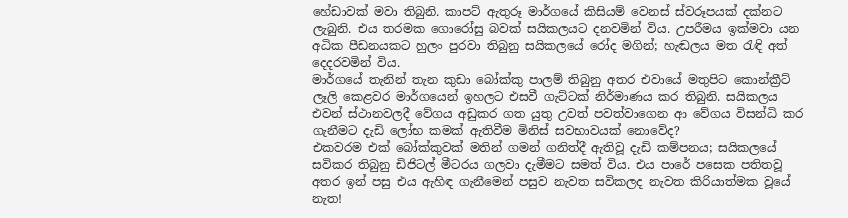හේඩාවක් මවා තිබුනි. කාපට් ඇතුරූ මාර්ගයේ කිසියම් වෙනස් ස්වරූපයක් දක්නට ලැබුනි. එය තරමක ගොරෝසු බවක් සයිකලයට දනවමින් විය. උපරීමය ඉක්මවා යන අධික පීඩනයකට හුලං පුරවා තිබුනු සයිකලයේ රෝද මගින්; හැඬලය මත රැඳි අත් දෙදරවමින් විය.
මාර්ගයේ තැනින් තැන කුඩා බෝක්කු පාලම් තිබුනු අතර එවායේ මතුපිට කොන්ක්‍රීට් ලෑලි කෙළවර මාර්ගයෙන් ඉහලට එසවී ගැට්ටක් නිර්මාණය කර තිබුනි. සයිකලය එවන් ස්ථානවලදී වේගය අඩුකර ගත යුතු උවත් පවත්වාගෙන ආ වේගය විසන්ධි කර ගැනීමට දැඩි ලෝභ කමක් ඇතිවීම මිනිස් සවභාවයක් නොවේද?
එකවරම එක් බෝක්කුවක් මතින් ගමන් ගනිත්දී ඇතිවූ දැඩි කම්පනය; සයිකලයේ සවිකර තිබුනු ඩිජිටල් මීටරය ගලවා දැමීමට සමත් විය. එය පාරේ පසෙක පතිතවූ අතර ඉන් පසු එය ඇහිඳ ගැනීමෙන් පසුව නැවත සවිකලද නැවත කිරියාත්මක වූයේ නැත!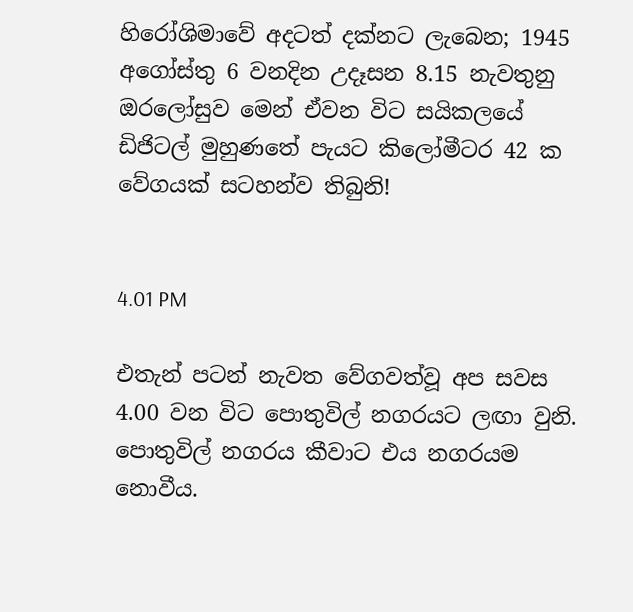හිරෝශිමාවේ අදටත් දක්නට ලැබෙන; 1945 අගෝස්තු 6 වනදින උදෑසන 8.15 නැවතුනු ඔරලෝසුව මෙන් ඒවන විට සයිකලයේ ඩිජිටල් මුහුණතේ පැයට කිලෝමීටර 42 ක වේගයක් සටහන්ව තිබුනි!


4.01 PM

එතැන් පටන් නැවත වේගවත්වූ අප සවස 4.00 වන විට පොතුවිල් නගරයට ලඟා වුනි. පොතුවිල් නගරය කීවාට එය නගරයම නොවීය.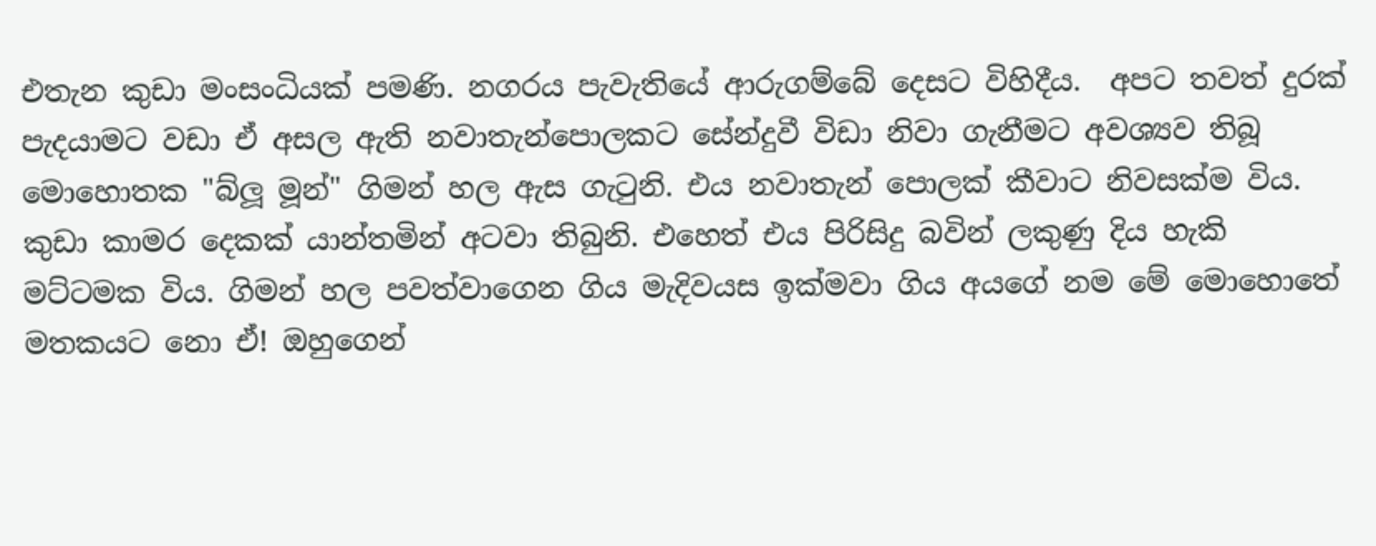එතැන කුඩා මංසංධියක් පමණි. නගරය පැවැතියේ ආරුගම්බේ දෙසට විහිදීය.  අපට තවත් දුරක් පැදයාමට වඩා ඒ අසල ඇති නවාතැන්පොලකට සේන්දුවී විඩා නිවා ගැනීමට අවශ්‍යව තිබූ මොහොතක "බ්ලූ මූන්" ගිමන් හල ඇස ගැටුනි. එය නවාතැන් පොලක් කීවාට නිවසක්ම විය. කුඩා කාමර දෙකක් යාන්තමින් අටවා තිබුනි. එහෙත් එය පිරිසිදු බවින් ලකුණු දිය හැකි මට්ටමක විය. ගිමන් හල පවත්වාගෙන ගිය මැදිවයස ඉක්මවා ගිය අයගේ නම මේ මොහොතේ මතකයට නො ඒ! ඔහුගෙන්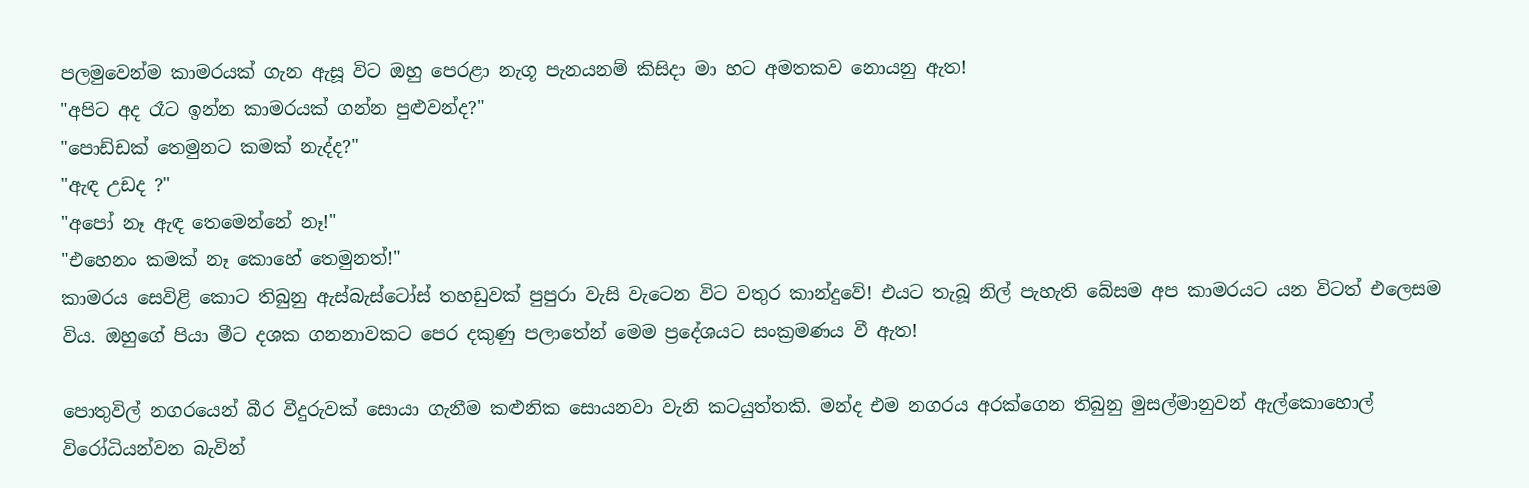පලමුවෙන්ම කාමරයක් ගැන ඇසූ විට ඔහු පෙරළා නැගූ පැනයනම් කිසිදා මා හට අමතකව නොයනු ඇත!
"අපිට අද රෑට ඉන්න කාමරයක් ගන්න පුළුවන්ද?"
"පොඩ්ඩක් තෙමුනට කමක් නැද්ද?"
"ඇඳ උඩද ?"
"අපෝ නෑ ඇඳ තෙමෙන්නේ නෑ!"
"එහෙනං කමක් නෑ කොහේ තෙමුනත්!"
කාමරය සෙවිළි කොට තිබුනු ඇස්බැස්ටෝස් තහඩුවක් පුපුරා වැසි වැටෙන විට වතුර කාන්දුවේ! එයට තැබූ නිල් පැහැති බේසම අප කාමරයට යන විටත් එලෙසම විය. ඔහුගේ පියා මීට දශක ගනනාවකට පෙර දකුණු පලාතේන් මෙම ප්‍රදේශයට සංක්‍රමණය වී ඇත!

පොතුවිල් නගරයෙන් බීර වීදුරුවක් සොයා ගැනීම කළුනික සොයනවා වැනි කටයුත්තකි. මන්ද එම නගරය අරක්ගෙන තිබුනු මුසල්මානුවන් ඇල්කොහොල් විරෝධියන්වන බැවින්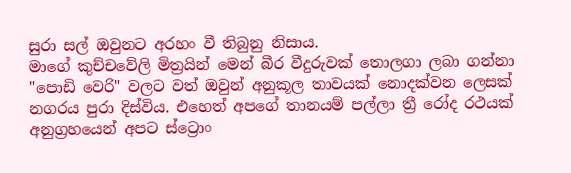සුරා සල් ඔවුනට අරහං වී තිබුනු නිසාය.
මාගේ කුච්චවේලි මිත්‍රයින් මෙන් බීර වීදුරුවක් තොලගා ලබා ගන්නා "පොඩි වෙරි" වලට වත් ඔවුන් අනුකූල තාවයක් නොදක්වන ලෙසක් නගරය පුරා දිස්විය. එහෙත් අපගේ තානයම් පල්ලා ත්‍රී රෝද රථයක් අනුග්‍රහයෙන් අපට ස්ට්‍රොං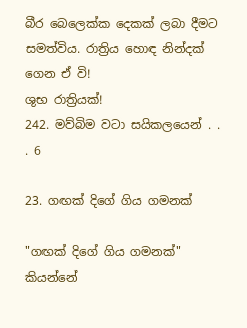බීර බෙලෙක්ක දෙකක් ලබා දීමට සමත්විය. රාත්‍රිය හොඳ නින්දක් ගෙන ඒ වි!
ශුභ රාත්‍රියක්!
242. මව්බිම වටා සයිකලයෙන් . . . 6

23. ගඟක් දිගේ ගිය ගමනක්

"ගඟක් දිගේ ගිය ගමනක්" කියන්නේ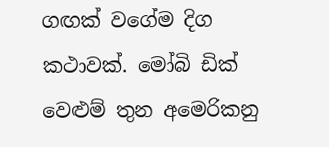ගඟක් වගේම දිග කථාවක්. මෝබි ඩික් වෙළුම් තුන අමෙරිකනු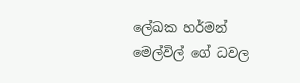ලේඛක හර්මන් මෙල්විල් ගේ ධවල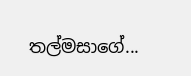තල්මසාගේ...